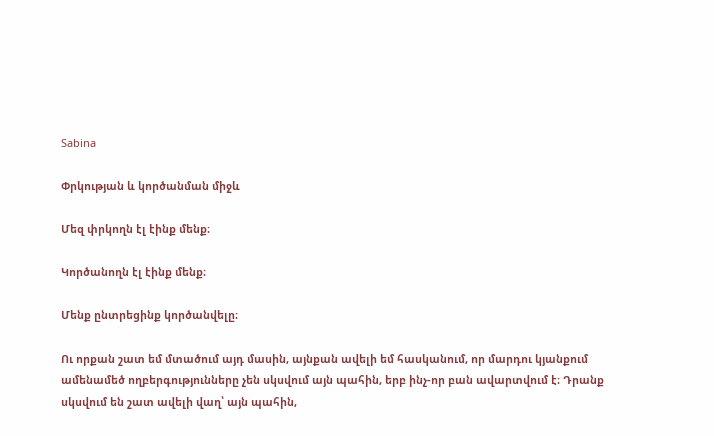Sabina

Փրկության և կործանման միջև

Մեզ փրկողն էլ էինք մենք։

Կործանողն էլ էինք մենք։

Մենք ընտրեցինք կործանվելը։

Ու որքան շատ եմ մտածում այդ մասին, այնքան ավելի եմ հասկանում, որ մարդու կյանքում ամենամեծ ողբերգությունները չեն սկսվում այն պահին, երբ ինչ-որ բան ավարտվում է։ Դրանք սկսվում են շատ ավելի վաղ՝ այն պահին,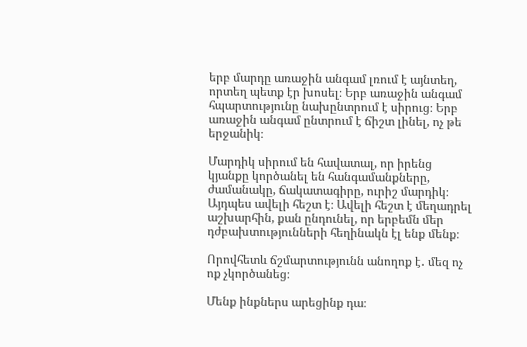երբ մարդը առաջին անգամ լռում է այնտեղ, որտեղ պետք էր խոսել։ Երբ առաջին անգամ հպարտությունը նախընտրում է սիրուց։ Երբ առաջին անգամ ընտրում է ճիշտ լինել, ոչ թե երջանիկ։

Մարդիկ սիրում են հավատալ, որ իրենց կյանքը կործանել են հանգամանքները, ժամանակը, ճակատագիրը, ուրիշ մարդիկ։ Այդպես ավելի հեշտ է։ Ավելի հեշտ է մեղադրել աշխարհին, քան ընդունել, որ երբեմն մեր դժբախտությունների հեղինակն էլ ենք մենք։

Որովհետև ճշմարտությունն անողոք է․ մեզ ոչ ոք չկործանեց։

Մենք ինքներս արեցինք դա։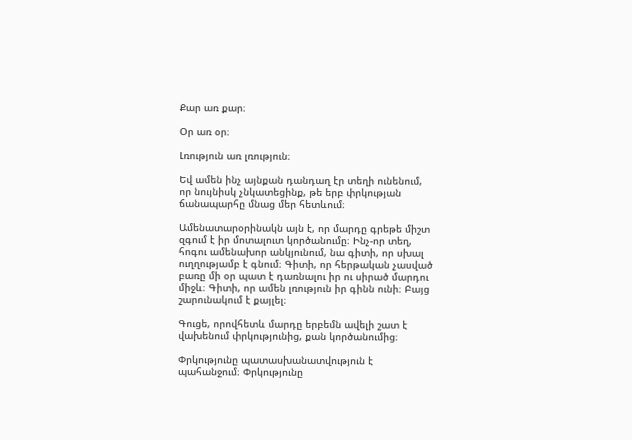Քար առ քար։

Օր առ օր։

Լռություն առ լռություն։

Եվ ամեն ինչ այնքան դանդաղ էր տեղի ունենում, որ նույնիսկ չնկատեցինք, թե երբ փրկության ճանապարհը մնաց մեր հետևում։

Ամենատարօրինակն այն է, որ մարդը գրեթե միշտ զգում է իր մոտալուտ կործանումը։ Ինչ-որ տեղ, հոգու ամենախոր անկյունում, նա գիտի, որ սխալ ուղղությամբ է գնում։ Գիտի, որ հերթական չասված բառը մի օր պատ է դառնալու իր ու սիրած մարդու միջև։ Գիտի, որ ամեն լռություն իր գինն ունի։ Բայց շարունակում է քայլել։

Գուցե, որովհետև մարդը երբեմն ավելի շատ է վախենում փրկությունից, քան կործանումից։

Փրկությունը պատասխանատվություն է պահանջում։ Փրկությունը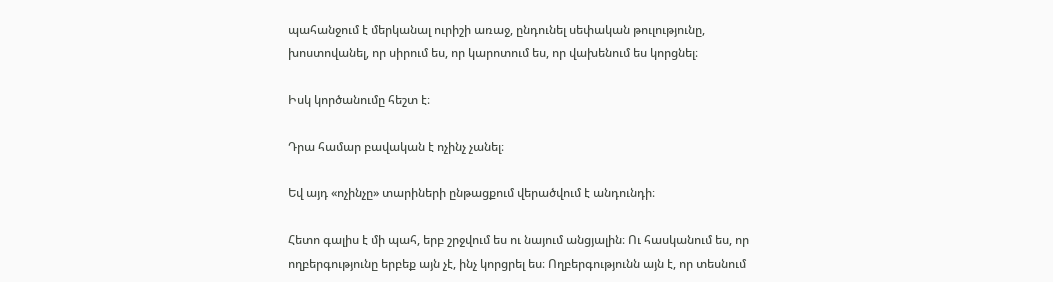պահանջում է մերկանալ ուրիշի առաջ, ընդունել սեփական թուլությունը, խոստովանել, որ սիրում ես, որ կարոտում ես, որ վախենում ես կորցնել։

Իսկ կործանումը հեշտ է։

Դրա համար բավական է ոչինչ չանել։

Եվ այդ «ոչինչը» տարիների ընթացքում վերածվում է անդունդի։

Հետո գալիս է մի պահ, երբ շրջվում ես ու նայում անցյալին։ Ու հասկանում ես, որ ողբերգությունը երբեք այն չէ, ինչ կորցրել ես։ Ողբերգությունն այն է, որ տեսնում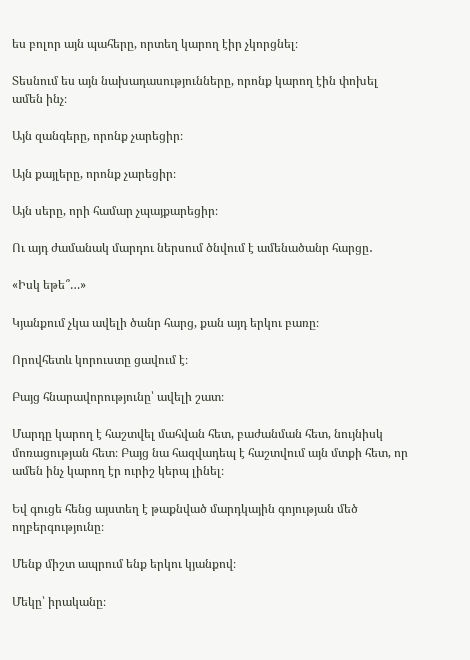ես բոլոր այն պահերը, որտեղ կարող էիր չկորցնել։

Տեսնում ես այն նախադասությունները, որոնք կարող էին փոխել ամեն ինչ։

Այն զանգերը, որոնք չարեցիր։

Այն քայլերը, որոնք չարեցիր։

Այն սերը, որի համար չպայքարեցիր։

Ու այդ ժամանակ մարդու ներսում ծնվում է ամենածանր հարցը․

«Իսկ եթե՞…»

Կյանքում չկա ավելի ծանր հարց, քան այդ երկու բառը։

Որովհետև կորուստը ցավում է։

Բայց հնարավորությունը՝ ավելի շատ։

Մարդը կարող է հաշտվել մահվան հետ, բաժանման հետ, նույնիսկ մոռացության հետ։ Բայց նա հազվադեպ է հաշտվում այն մտքի հետ, որ ամեն ինչ կարող էր ուրիշ կերպ լինել։

Եվ գուցե հենց այստեղ է թաքնված մարդկային գոյության մեծ ողբերգությունը։

Մենք միշտ ապրում ենք երկու կյանքով։

Մեկը՝ իրականը։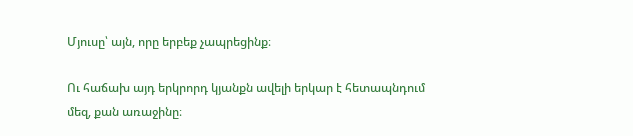Մյուսը՝ այն, որը երբեք չապրեցինք։

Ու հաճախ այդ երկրորդ կյանքն ավելի երկար է հետապնդում մեզ, քան առաջինը։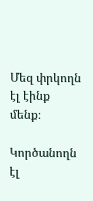Մեզ փրկողն էլ էինք մենք։

Կործանողն էլ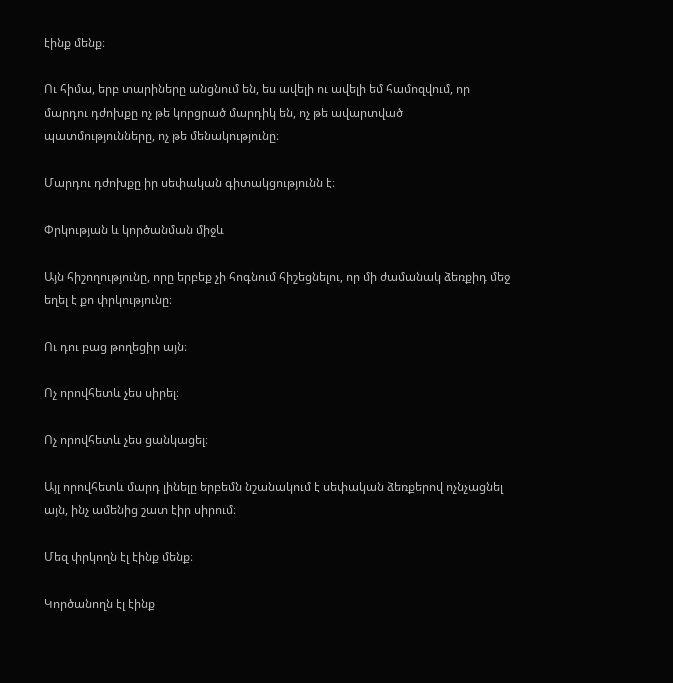էինք մենք։

Ու հիմա, երբ տարիները անցնում են, ես ավելի ու ավելի եմ համոզվում, որ մարդու դժոխքը ոչ թե կորցրած մարդիկ են, ոչ թե ավարտված պատմությունները, ոչ թե մենակությունը։

Մարդու դժոխքը իր սեփական գիտակցությունն է։

Փրկության և կործանման միջև

Այն հիշողությունը, որը երբեք չի հոգնում հիշեցնելու, որ մի ժամանակ ձեռքիդ մեջ եղել է քո փրկությունը։

Ու դու բաց թողեցիր այն։

Ոչ որովհետև չես սիրել։

Ոչ որովհետև չես ցանկացել։

Այլ որովհետև մարդ լինելը երբեմն նշանակում է սեփական ձեռքերով ոչնչացնել այն, ինչ ամենից շատ էիր սիրում։

Մեզ փրկողն էլ էինք մենք։

Կործանողն էլ էինք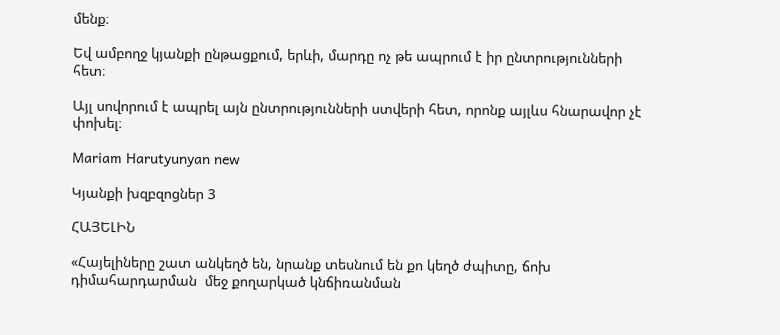մենք։

Եվ ամբողջ կյանքի ընթացքում, երևի, մարդը ոչ թե ապրում է իր ընտրությունների հետ։

Այլ սովորում է ապրել այն ընտրությունների ստվերի հետ, որոնք այլևս հնարավոր չէ փոխել։

Mariam Harutyunyan new

Կյանքի խզբզոցներ 3

ՀԱՅԵԼԻՆ

«Հայելիները շատ անկեղծ են, նրանք տեսնում են քո կեղծ ժպիտը, ճոխ դիմահարդարման  մեջ քողարկած կնճիռանման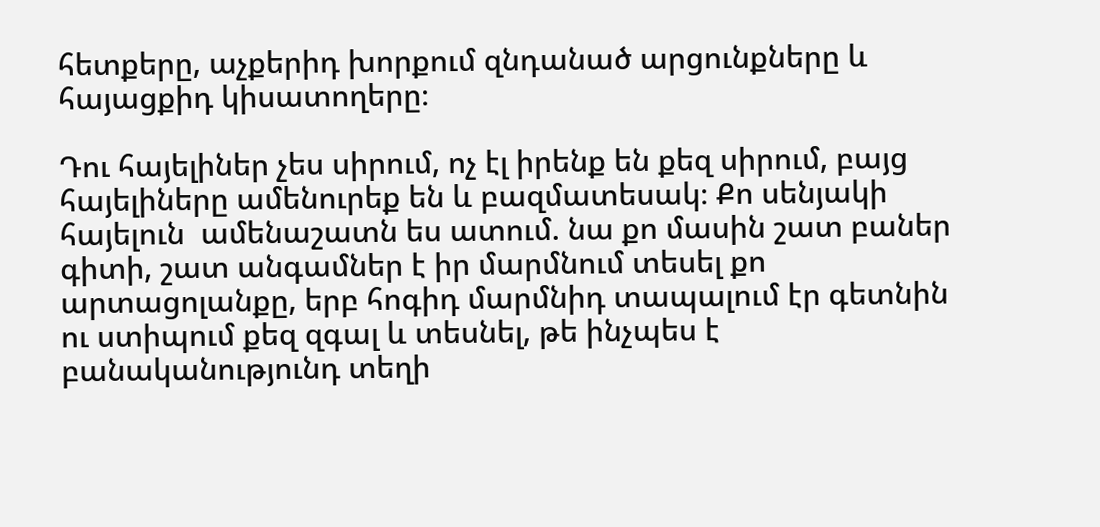հետքերը, աչքերիդ խորքում զնդանած արցունքները և հայացքիդ կիսատողերը։

Դու հայելիներ չես սիրում, ոչ էլ իրենք են քեզ սիրում, բայց հայելիները ամենուրեք են և բազմատեսակ։ Քո սենյակի հայելուն  ամենաշատն ես ատում. նա քո մասին շատ բաներ գիտի, շատ անգամներ է իր մարմնում տեսել քո արտացոլանքը, երբ հոգիդ մարմնիդ տապալում էր գետնին ու ստիպում քեզ զգալ և տեսնել, թե ինչպես է բանականությունդ տեղի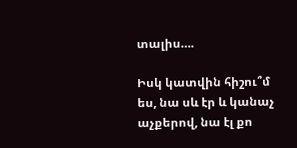տալիս….

Իսկ կատվին հիշու՞մ ես, նա սև էր և կանաչ աչքերով, նա էլ քո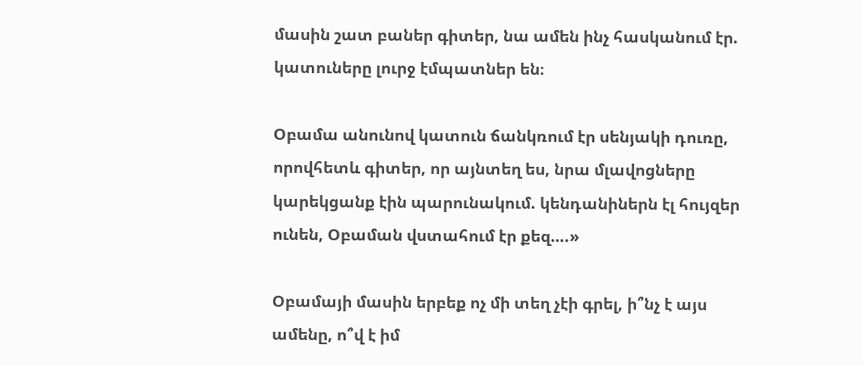մասին շատ բաներ գիտեր, նա ամեն ինչ հասկանում էր. կատուները լուրջ էմպատներ են։

Օբամա անունով կատուն ճանկռում էր սենյակի դուռը, որովհետև գիտեր, որ այնտեղ ես, նրա մլավոցները կարեկցանք էին պարունակում. կենդանիներն էլ հույզեր ունեն, Օբաման վստահում էր քեզ….»

Օբամայի մասին երբեք ոչ մի տեղ չէի գրել, ի՞նչ է այս ամենը, ո՞վ է իմ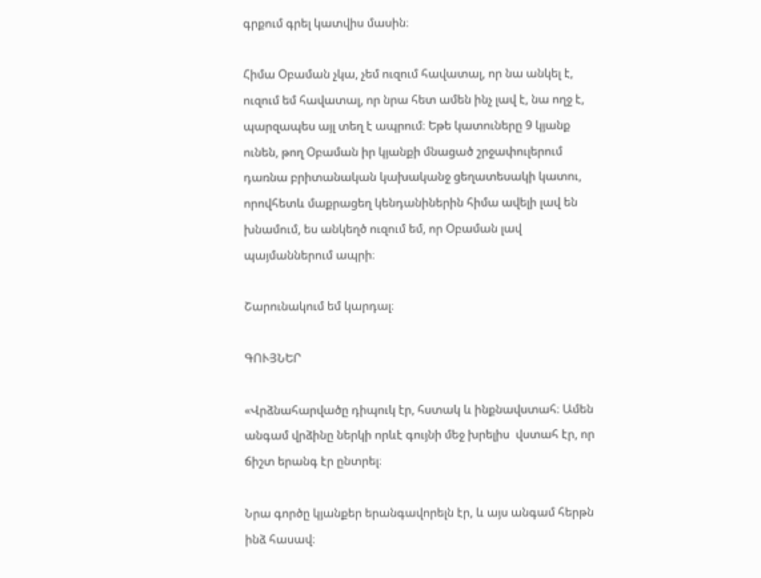գրքում գրել կատվիս մասին։

Հիմա Օբաման չկա, չեմ ուզում հավատալ, որ նա անկել է, ուզում եմ հավատալ, որ նրա հետ ամեն ինչ լավ է, նա ողջ է, պարզապես այլ տեղ է ապրում։ Եթե կատուները 9 կյանք ունեն, թող Օբաման իր կյանքի մնացած շրջափուլերում դառնա բրիտանական կախականջ ցեղատեսակի կատու, որովհետև մաքրացեղ կենդանիներին հիմա ավելի լավ են խնամում, ես անկեղծ ուզում եմ, որ Օբաման լավ պայմաններում ապրի։

Շարունակում եմ կարդալ։

ԳՈՒՅՆԵՐ

«Վրձնահարվածը դիպուկ էր, հստակ և ինքնավստահ։ Ամեն անգամ վրձինը ներկի որևէ գույնի մեջ խրելիս  վստահ էր, որ ճիշտ երանգ էր ընտրել։

Նրա գործը կյանքեր երանգավորելն էր, և այս անգամ հերթն ինձ հասավ։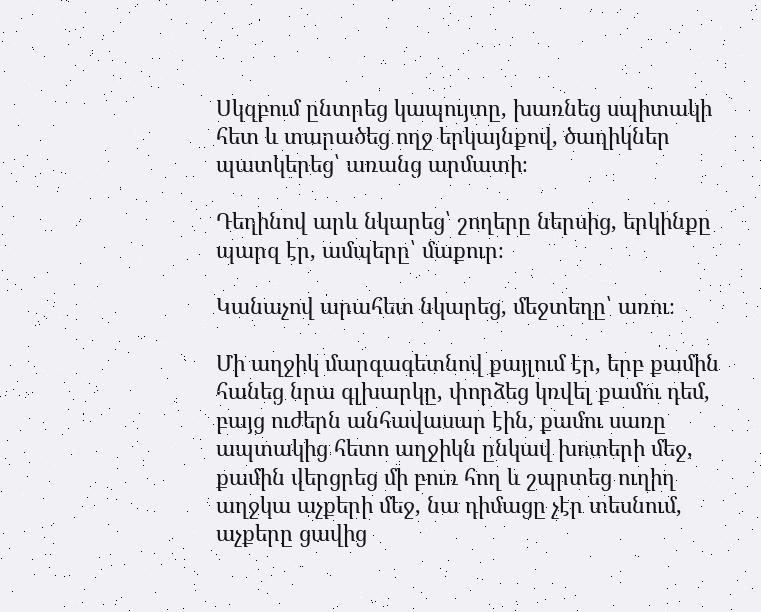Սկզբում ընտրեց կապույտը, խառնեց սպիտակի հետ և տարածեց ողջ երկայնքով, ծաղիկներ պատկերեց՝ առանց արմատի։

Դեղինով արև նկարեց՝ շողերը ներսից, երկինքը պարզ էր, ամպերը՝ մաքուր։

Կանաչով արահետ նկարեց, մեջտեղը՝ առու։

Մի աղջիկ մարգագետնով քայլում էր, երբ քամին հանեց նրա գլխարկը, փորձեց կռվել քամու դեմ, բայց ուժերն անհավասար էին, քամու սառը ապտակից հետո աղջիկն ընկավ խոտերի մեջ, քամին վերցրեց մի բուռ հող և շպրտեց ուղիղ աղջկա աչքերի մեջ, նա դիմացը չէր տեսնում, աչքերը ցավից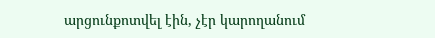արցունքոտվել էին, չէր կարողանում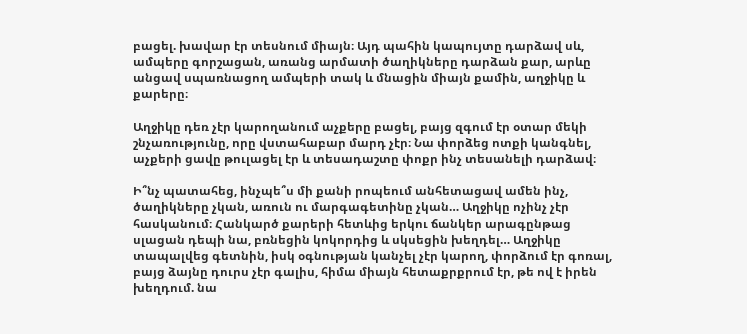բացել. խավար էր տեսնում միայն։ Այդ պահին կապույտը դարձավ սև, ամպերը գորշացան, առանց արմատի ծաղիկները դարձան քար, արևը անցավ սպառնացող ամպերի տակ և մնացին միայն քամին, աղջիկը և քարերը։

Աղջիկը դեռ չէր կարողանում աչքերը բացել, բայց զգում էր օտար մեկի շնչառությունը, որը վստահաբար մարդ չէր։ Նա փորձեց ոտքի կանգնել, աչքերի ցավը թուլացել էր և տեսադաշտը փոքր ինչ տեսանելի դարձավ։

Ի՞նչ պատահեց, ինչպե՞ս մի քանի րոպեում անհետացավ ամեն ինչ, ծաղիկները չկան, առուն ու մարգագետինը չկան… Աղջիկը ոչինչ չէր հասկանում։ Հանկարծ քարերի հետևից երկու ճանկեր արագընթաց սլացան դեպի նա, բռնեցին կոկորդից և սկսեցին խեղդել… Աղջիկը տապալվեց գետնին, իսկ օգնության կանչել չէր կարող, փորձում էր գոռալ, բայց ձայնը դուրս չէր գալիս, հիմա միայն հետաքրքրում էր, թե ով է իրեն խեղդում. նա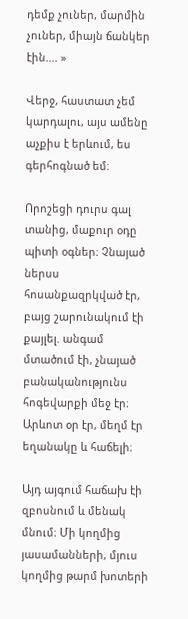դեմք չուներ, մարմին չուներ, միայն ճանկեր էին…. »

Վերջ, հաստատ չեմ կարդալու, այս ամենը աչքիս է երևում, ես գերհոգնած եմ։

Որոշեցի դուրս գալ տանից, մաքուր օդը պիտի օգներ։ Չնայած ներսս հոսանքազրկված էր, բայց շարունակում էի քայլել. անգամ մտածում էի, չնայած բանականությունս հոգեվարքի մեջ էր։ Արևոտ օր էր, մեղմ էր եղանակը և հաճելի։

Այդ այգում հաճախ էի զբոսնում և մենակ մնում։ Մի կողմից  յասամանների, մյուս կողմից թարմ խոտերի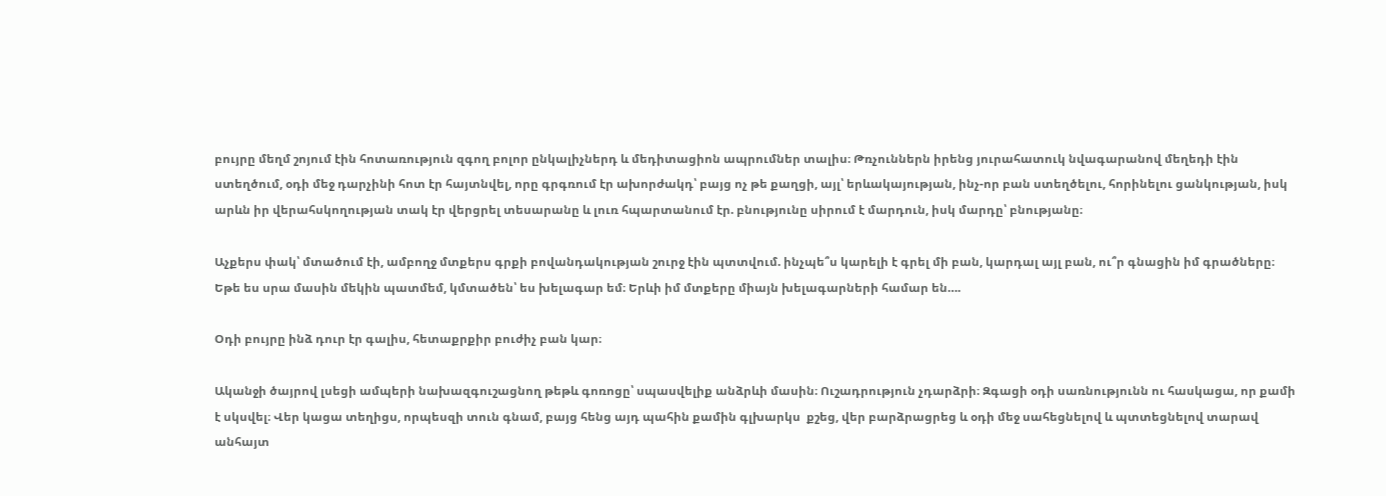բույրը մեղմ շոյում էին հոտառություն զգող բոլոր ընկալիչներդ և մեդիտացիոն ապրումներ տալիս։ Թռչուններն իրենց յուրահատուկ նվագարանով մեղեդի էին ստեղծում, օդի մեջ դարչինի հոտ էր հայտնվել, որը գրգռում էր ախորժակդ՝ բայց ոչ թե քաղցի, այլ՝ երևակայության, ինչ-որ բան ստեղծելու, հորինելու ցանկության, իսկ  արևն իր վերահսկողության տակ էր վերցրել տեսարանը և լուռ հպարտանում էր. բնությունը սիրում է մարդուն, իսկ մարդը՝ բնությանը։

Աչքերս փակ՝ մտածում էի, ամբողջ մտքերս գրքի բովանդակության շուրջ էին պտտվում. ինչպե՞ս կարելի է գրել մի բան, կարդալ այլ բան, ու՞ր գնացին իմ գրածները։ Եթե ես սրա մասին մեկին պատմեմ, կմտածեն՝ ես խելագար եմ։ Երևի իմ մտքերը միայն խելագարների համար են….

Օդի բույրը ինձ դուր էր գալիս, հետաքրքիր բուժիչ բան կար։

Ականջի ծայրով լսեցի ամպերի նախազգուշացնող թեթև գոռոցը՝ սպասվելիք անձրևի մասին։ Ուշադրություն չդարձրի։ Զգացի օդի սառնությունն ու հասկացա, որ քամի է սկսվել։ Վեր կացա տեղիցս, որպեսզի տուն գնամ, բայց հենց այդ պահին քամին գլխարկս  քշեց, վեր բարձրացրեց և օդի մեջ սահեցնելով և պտտեցնելով տարավ անհայտ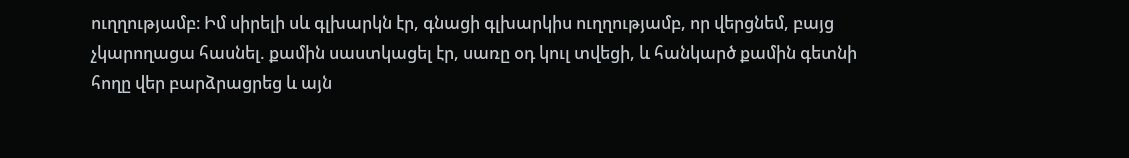ուղղությամբ։ Իմ սիրելի սև գլխարկն էր, գնացի գլխարկիս ուղղությամբ, որ վերցնեմ, բայց չկարողացա հասնել. քամին սաստկացել էր, սառը օդ կուլ տվեցի, և հանկարծ քամին գետնի հողը վեր բարձրացրեց և այն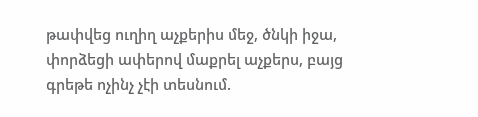թափվեց ուղիղ աչքերիս մեջ, ծնկի իջա, փորձեցի ափերով մաքրել աչքերս, բայց գրեթե ոչինչ չէի տեսնում.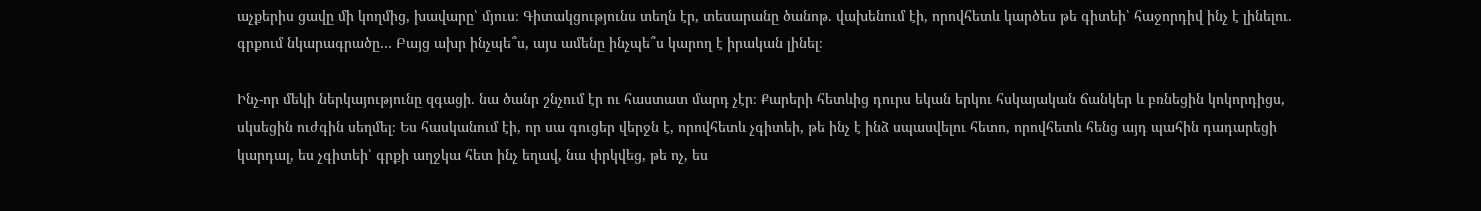աչքերիս ցավը մի կողմից, խավարը՝ մյուս։ Գիտակցությունս տեղն էր, տեսարանը ծանոթ. վախենում էի, որովհետև կարծես թե գիտեի՝ հաջորդիվ ինչ է լինելու. գրքում նկարագրածը… Բայց ախր ինչպե՞ս, այս ամենը ինչպե՞ս կարող է իրական լինել։

Ինչ-որ մեկի ներկայությունը զգացի. նա ծանր շնչում էր ու հաստատ մարդ չէր։ Քարերի հետևից դուրս եկան երկու հսկայական ճանկեր և բռնեցին կոկորդիցս, սկսեցին ուժգին սեղմել։ Ես հասկանում էի, որ սա գուցեր վերջն է, որովհետև չգիտեի, թե ինչ է ինձ սպասվելու հետո, որովհետև հենց այդ պահին դադարեցի կարդալ, ես չգիտեի՝ գրքի աղջկա հետ ինչ եղավ, նա փրկվեց, թե ոչ, ես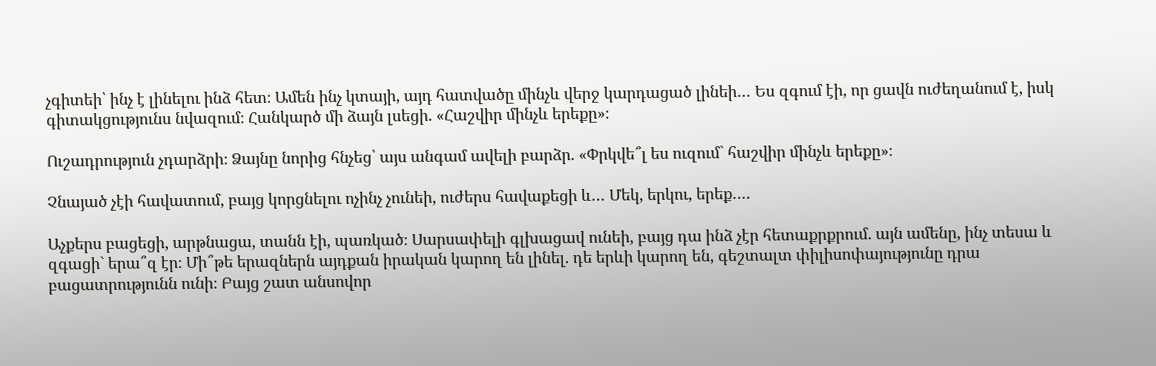չգիտեի՝ ինչ է լինելու ինձ հետ։ Ամեն ինչ կտայի, այդ հատվածը մինչև վերջ կարդացած լինեի… Ես զգում էի, որ ցավն ուժեղանում է, իսկ գիտակցությունս նվազում։ Հանկարծ մի ձայն լսեցի. «Հաշվիր մինչև երեքը»։

Ուշադրություն չդարձրի։ Ձայնը նորից հնչեց՝ այս անգամ ավելի բարձր. «Փրկվե՞լ ես ուզում` հաշվիր մինչև երեքը»։

Չնայած չէի հավատում, բայց կորցնելու ոչինչ չունեի, ուժերս հավաքեցի և… Մեկ, երկու, երեք….

Աչքերս բացեցի, արթնացա, տանն էի, պառկած։ Սարսափելի գլխացավ ունեի, բայց դա ինձ չէր հետաքրքրում. այն ամենը, ինչ տեսա և զգացի` երա՞զ էր։ Մի՞թե երազներն այդքան իրական կարող են լինել. դե երևի կարող են, գեշտալտ փիլիսոփայությունը դրա բացատրությունն ունի։ Բայց շատ անսովոր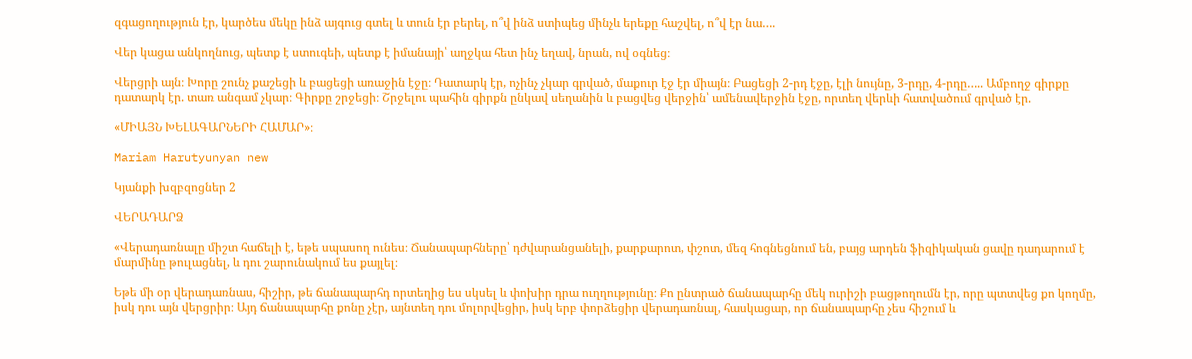զգացողություն էր, կարծես մեկը ինձ այգուց գտել և տուն էր բերել, ո՞վ ինձ ստիպեց մինչև երեքը հաշվել, ո՞վ էր նա….

Վեր կացա անկողնուց, պետք է ստուգեի, պետք է իմանայի՝ աղջկա հետ ինչ եղավ, նրան, ով օգնեց։

Վերցրի այն։ Խորը շունչ քաշեցի և բացեցի առաջին էջը։ Դատարկ էր, ոչինչ չկար գրված, մաքուր էջ էր միայն։ Բացեցի 2-րդ էջը, էլի նույնը, 3-րդը, 4-րդը….. Ամբողջ գիրքը դատարկ էր. տառ անգամ չկար։ Գիրքը շրջեցի։ Շրջելու պահին գիրքն ընկավ սեղանին և բացվեց վերջին՝ ամենավերջին էջը, որտեղ վերևի հատվածում գրված էր.

«ՄԻԱՅՆ ԽԵԼԱԳԱՐՆԵՐԻ ՀԱՄԱՐ»։

Mariam Harutyunyan new

Կյանքի խզբզոցներ 2

ՎԵՐԱԴԱՐՁ

«Վերադառնալը միշտ հաճելի է, եթե սպասող ունես։ Ճանապարհները՝ դժվարանցանելի, քարքարոտ, փշոտ, մեզ հոգնեցնում են, բայց արդեն ֆիզիկական ցավը դադարում է մարմինը թուլացնել, և դու շարունակում ես քայլել։

Եթե մի օր վերադառնաս, հիշիր, թե ճանապարհդ որտեղից ես սկսել և փոխիր դրա ուղղությունը։ Քո ընտրած ճանապարհը մեկ ուրիշի բացթողումն էր, որը պտտվեց քո կողմը, իսկ դու այն վերցրիր։ Այդ ճանապարհը քոնը չէր, այնտեղ դու մոլորվեցիր, իսկ երբ փորձեցիր վերադառնալ, հասկացար, որ ճանապարհը չես հիշում և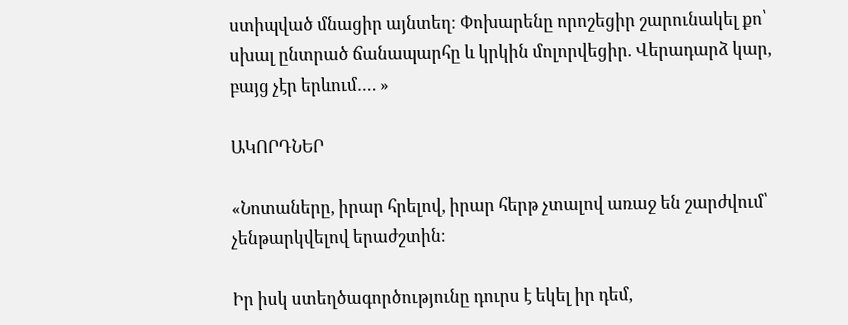ստիպված մնացիր այնտեղ։ Փոխարենը որոշեցիր շարունակել քո՝ սխալ ընտրած ճանապարհը և կրկին մոլորվեցիր. Վերադարձ կար, բայց չէր երևում…. »

ԱԿՈՐԴՆԵՐ

«Նոտաները, իրար հրելով, իրար հերթ չտալով առաջ են շարժվում՝ չենթարկվելով երաժշտին։

Իր իսկ ստեղծագործությունը դուրս է եկել իր դեմ,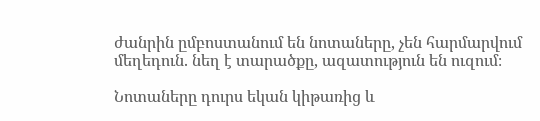ժանրին ըմբոստանում են նոտաները, չեն հարմարվում մեղեդուն. նեղ է տարածքը, ազատություն են ուզում։

Նոտաները դուրս եկան կիթառից և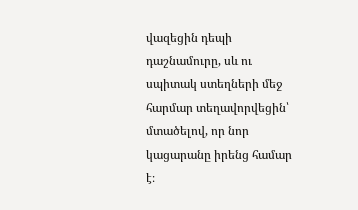վազեցին դեպի դաշնամուրը, սև ու սպիտակ ստեղների մեջ հարմար տեղավորվեցին՝ մտածելով, որ նոր կացարանը իրենց համար է։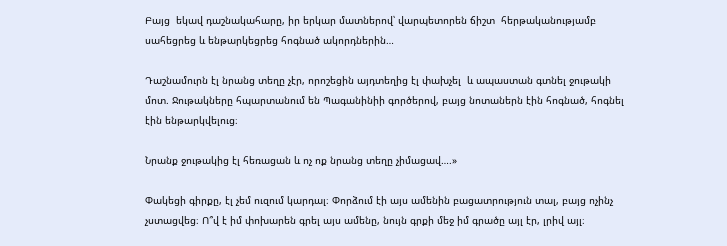Բայց  եկավ դաշնակահարը, իր երկար մատներով՝ վարպետորեն ճիշտ  հերթականությամբ սահեցրեց և ենթարկեցրեց հոգնած ակորդներին…

Դաշնամուրն էլ նրանց տեղը չէր, որոշեցին այդտեղից էլ փախչել  և ապաստան գտնել ջութակի մոտ. Ջութակները հպարտանում են Պագանինիի գործերով, բայց նոտաներն էին հոգնած, հոգնել էին ենթարկվելուց։

Նրանք ջութակից էլ հեռացան և ոչ ոք նրանց տեղը չիմացավ….»

Փակեցի գիրքը, էլ չեմ ուզում կարդալ։ Փորձում էի այս ամենին բացատրություն տալ, բայց ոչինչ չստացվեց։ Ո՞վ է իմ փոխարեն գրել այս ամենը, նույն գրքի մեջ իմ գրածը այլ էր, լրիվ այլ։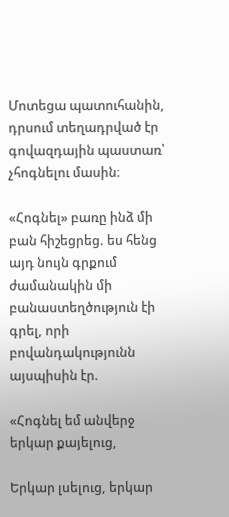Մոտեցա պատուհանին, դրսում տեղադրված էր գովազդային պաստառ՝ չհոգնելու մասին։

«Հոգնել» բառը ինձ մի բան հիշեցրեց. ես հենց այդ նույն գրքում ժամանակին մի բանաստեղծություն էի գրել, որի բովանդակությունն այսպիսին էր.

«Հոգնել եմ անվերջ երկար քայելուց,

Երկար լսելուց, երկար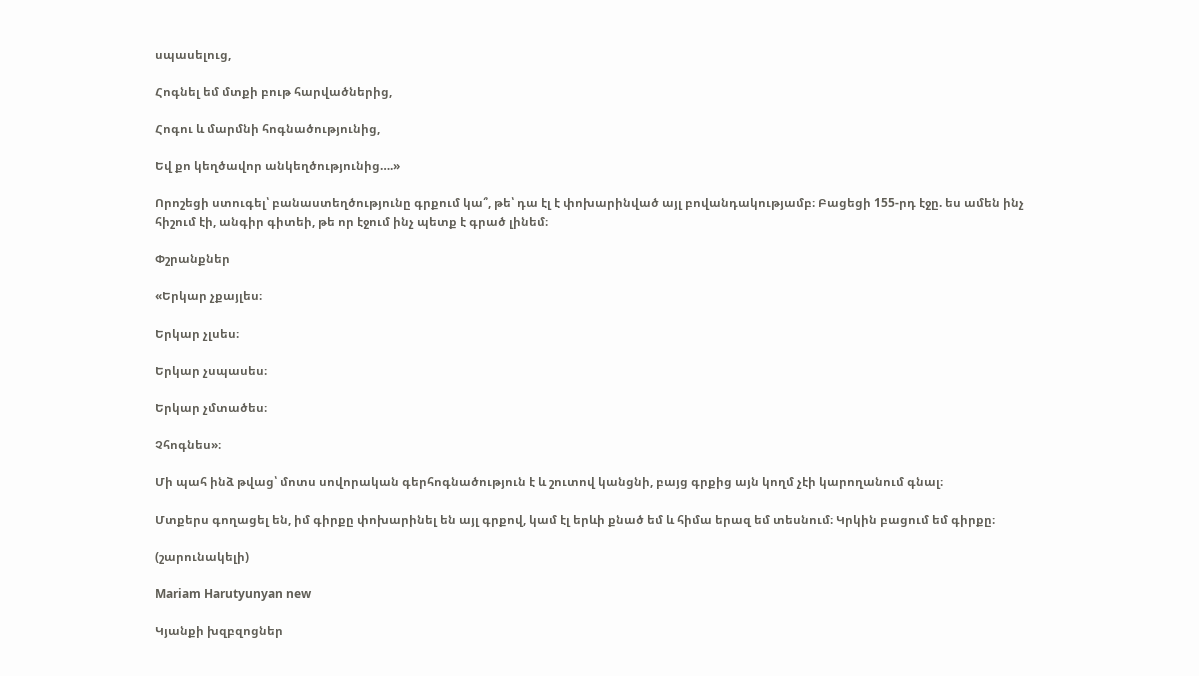սպասելուց,

Հոգնել եմ մտքի բութ հարվածներից,

Հոգու և մարմնի հոգնածությունից,

Եվ քո կեղծավոր անկեղծությունից….»

Որոշեցի ստուգել՝ բանաստեղծությունը գրքում կա՞, թե՝ դա էլ է փոխարինված այլ բովանդակությամբ։ Բացեցի 155-րդ էջը. ես ամեն ինչ հիշում էի, անգիր գիտեի, թե որ էջում ինչ պետք է գրած լինեմ։

Փշրանքներ

«Երկար չքայլես։

Երկար չլսես։

Երկար չսպասես։

Երկար չմտածես։

Չհոգնես»։

Մի պահ ինձ թվաց՝ մոտս սովորական գերհոգնածություն է և շուտով կանցնի, բայց գրքից այն կողմ չէի կարողանում գնալ։

Մտքերս գողացել են, իմ գիրքը փոխարինել են այլ գրքով, կամ էլ երևի քնած եմ և հիմա երազ եմ տեսնում։ Կրկին բացում եմ գիրքը։

(շարունակելի)

Mariam Harutyunyan new

Կյանքի խզբզոցներ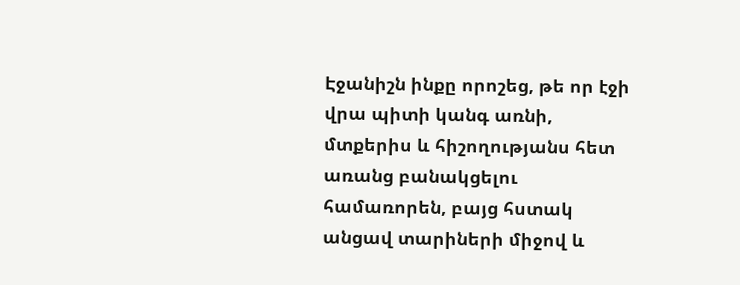Էջանիշն ինքը որոշեց, թե որ էջի վրա պիտի կանգ առնի, մտքերիս և հիշողությանս հետ առանց բանակցելու համառորեն, բայց հստակ անցավ տարիների միջով և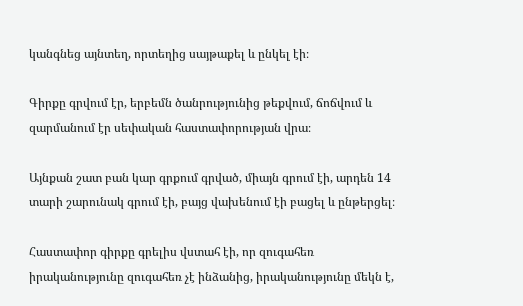կանգնեց այնտեղ, որտեղից սայթաքել և ընկել էի։

Գիրքը գրվում էր, երբեմն ծանրությունից թեքվում, ճոճվում և զարմանում էր սեփական հաստափորության վրա։

Այնքան շատ բան կար գրքում գրված, միայն գրում էի, արդեն 14 տարի շարունակ գրում էի, բայց վախենում էի բացել և ընթերցել։

Հաստափոր գիրքը գրելիս վստահ էի, որ զուգահեռ իրականությունը զուգահեռ չէ ինձանից, իրականությունը մեկն է,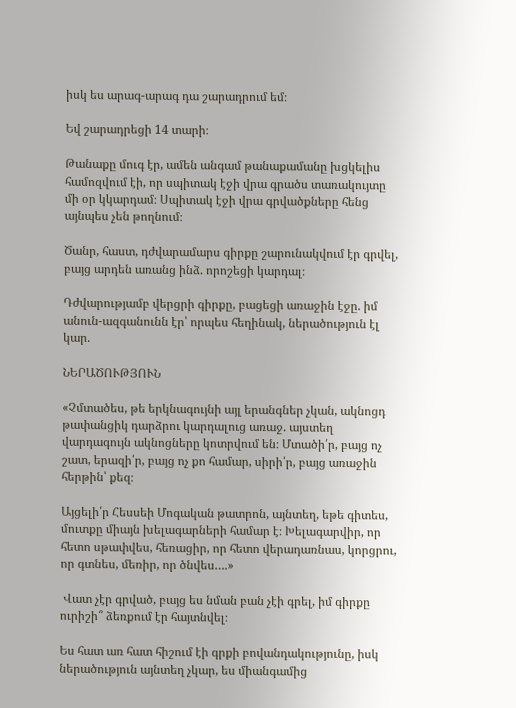իսկ ես արագ-արագ դա շարադրում եմ։

Եվ շարադրեցի 14 տարի։

Թանաքը մուգ էր, ամեն անգամ թանաքամանը խցկելիս համոզվում էի, որ սպիտակ էջի վրա գրածս տառակույտը մի օր կկարդամ։ Սպիտակ էջի վրա գրվածքները հենց այնպես չեն թողնում։

Ծանր, հաստ, դժվարամարս գիրքը շարունակվում էր գրվել, բայց արդեն առանց ինձ. որոշեցի կարդալ։

Դժվարությամբ վերցրի գիրքը, բացեցի առաջին էջը. իմ անուն-ազգանունն էր՝ որպես հեղինակ, ներածություն էլ կար.

ՆԵՐԱԾՈՒԹՅՈՒՆ

«Չմտածես, թե երկնագույնի այլ երանգներ չկան, ակնոցդ թափանցիկ դարձրու կարդալուց առաջ. այստեղ վարդագույն ակնոցները կոտրվում են։ Մտածի՛ր, բայց ոչ շատ, երազի՛ր, բայց ոչ քո համար, սիրի՛ր, բայց առաջին հերթին՝ քեզ։

Այցելի՛ր Հեսսեի Մոգական թատրոն, այնտեղ, եթե գիտես, մուտքը միայն խելագարների համար է։ Խելագարվիր, որ հետո սթափվես, հեռացիր, որ հետո վերադառնաս, կորցրու, որ գտնես, մեռիր, որ ծնվես….»

 Վատ չէր գրված, բայց ես նման բան չէի գրել, իմ գիրքը ուրիշի՞ ձեռքում էր հայտնվել։

Ես հատ առ հատ հիշում էի գրքի բովանդակությունը, իսկ ներածություն այնտեղ չկար, ես միանգամից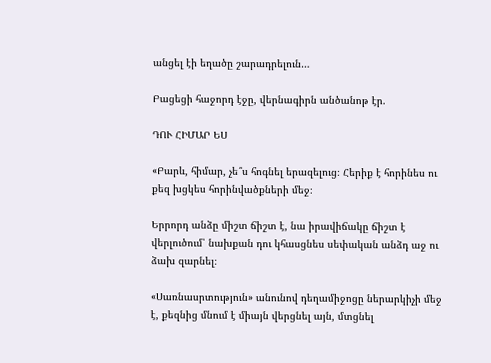անցել էի եղածը շարադրելուն…

Բացեցի հաջորդ էջը, վերնագիրն անծանոթ էր.

ԴՈՒ ՀԻՄԱՐ ԵՍ

«Բարև, հիմար, չե՞ս հոգնել երազելուց։ Հերիք է հորինես ու քեզ խցկես հորինվածքների մեջ։

Երրորդ անձը միշտ ճիշտ է, նա իրավիճակը ճիշտ է վերլուծում՝ նախքան դու կհասցնես սեփական անձդ աջ ու ձախ զարնել։

«Սառնասրտություն» անունով դեղամիջոցը ներարկիչի մեջ է, քեզնից մնում է միայն վերցնել այն, մտցնել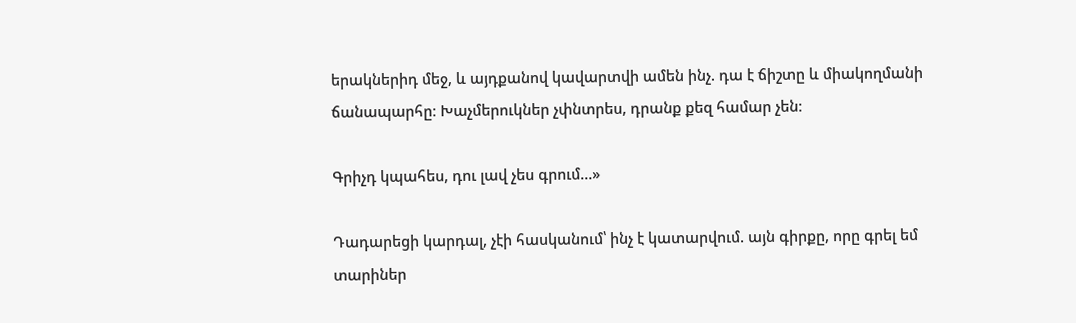երակներիդ մեջ, և այդքանով կավարտվի ամեն ինչ. դա է ճիշտը և միակողմանի ճանապարհը։ Խաչմերուկներ չփնտրես, դրանք քեզ համար չեն։

Գրիչդ կպահես, դու լավ չես գրում…»

Դադարեցի կարդալ, չէի հասկանում՝ ինչ է կատարվում. այն գիրքը, որը գրել եմ տարիներ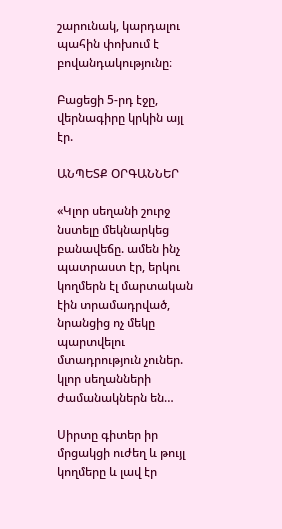շարունակ, կարդալու պահին փոխում է բովանդակությունը։

Բացեցի 5-րդ էջը, վերնագիրը կրկին այլ էր.

ԱՆՊԵՏՔ ՕՐԳԱՆՆԵՐ

«Կլոր սեղանի շուրջ նստելը մեկնարկեց բանավեճը. ամեն ինչ պատրաստ էր, երկու կողմերն էլ մարտական էին տրամադրված, նրանցից ոչ մեկը պարտվելու մտադրություն չուներ. կլոր սեղանների ժամանակներն են…

Սիրտը գիտեր իր մրցակցի ուժեղ և թույլ կողմերը և լավ էր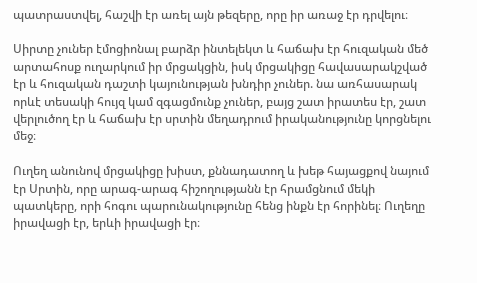պատրաստվել, հաշվի էր առել այն թեզերը, որը իր առաջ էր դրվելու։

Սիրտը չուներ էմոցիոնալ բարձր ինտելեկտ և հաճախ էր հուզական մեծ արտահոսք ուղարկում իր մրցակցին, իսկ մրցակիցը հավասարակշված էր և հուզական դաշտի կայունության խնդիր չուներ. նա առհասարակ որևէ տեսակի հույզ կամ զգացմունք չուներ, բայց շատ իրատես էր, շատ վերլուծող էր և հաճախ էր սրտին մեղադրում իրականությունը կորցնելու մեջ։

Ուղեղ անունով մրցակիցը խիստ, քննադատող և խեթ հայացքով նայում էր Սրտին, որը արագ-արագ հիշողությանն էր հրամցնում մեկի պատկերը, որի հոգու պարունակությունը հենց ինքն էր հորինել։ Ուղեղը իրավացի էր, երևի իրավացի էր։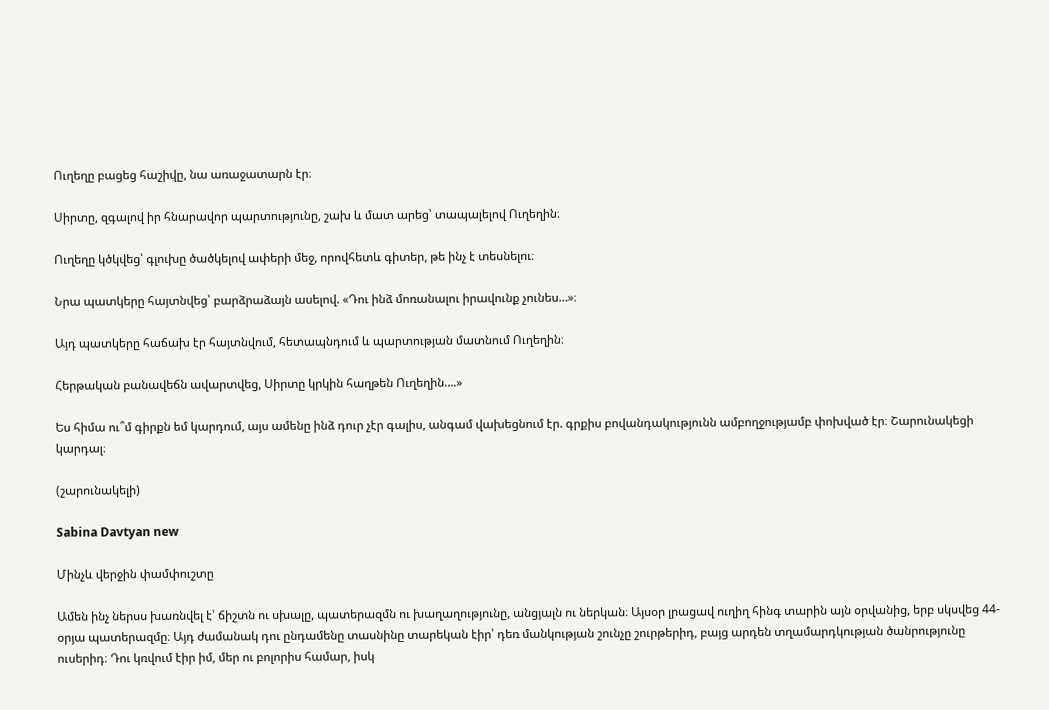Ուղեղը բացեց հաշիվը, նա առաջատարն էր։

Սիրտը, զգալով իր հնարավոր պարտությունը, շախ և մատ արեց՝ տապալելով Ուղեղին։

Ուղեղը կծկվեց՝ գլուխը ծածկելով ափերի մեջ, որովհետև գիտեր, թե ինչ է տեսնելու։

Նրա պատկերը հայտնվեց՝ բարձրաձայն ասելով. «Դու ինձ մոռանալու իրավունք չունես…»։

Այդ պատկերը հաճախ էր հայտնվում, հետապնդում և պարտության մատնում Ուղեղին։

Հերթական բանավեճն ավարտվեց, Սիրտը կրկին հաղթեն Ուղեղին….»

Ես հիմա ու՞մ գիրքն եմ կարդում, այս ամենը ինձ դուր չէր գալիս, անգամ վախեցնում էր. գրքիս բովանդակությունն ամբողջությամբ փոխված էր։ Շարունակեցի կարդալ։

(շարունակելի)

Sabina Davtyan new

Մինչև վերջին փամփուշտը

Ամեն ինչ ներսս խառնվել է՝ ճիշտն ու սխալը, պատերազմն ու խաղաղությունը, անցյալն ու ներկան։ Այսօր լրացավ ուղիղ հինգ տարին այն օրվանից, երբ սկսվեց 44-օրյա պատերազմը։ Այդ ժամանակ դու ընդամենը տասնինը տարեկան էիր՝ դեռ մանկության շունչը շուրթերիդ, բայց արդեն տղամարդկության ծանրությունը ուսերիդ։ Դու կռվում էիր իմ, մեր ու բոլորիս համար, իսկ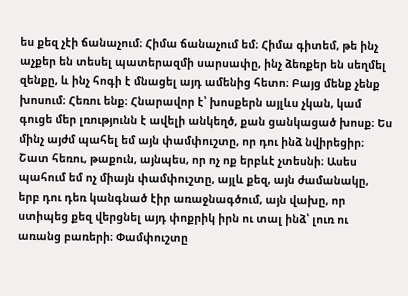ես քեզ չէի ճանաչում։ Հիմա ճանաչում եմ։ Հիմա գիտեմ, թե ինչ աչքեր են տեսել պատերազմի սարսափը, ինչ ձեռքեր են սեղմել զենքը, և ինչ հոգի է մնացել այդ ամենից հետո։ Բայց մենք չենք խոսում։ Հեռու ենք։ Հնարավոր է՝ խոսքերն այլևս չկան, կամ գուցե մեր լռությունն է ավելի անկեղծ, քան ցանկացած խոսք։ Ես մինչ այժմ պահել եմ այն փամփուշտը, որ դու ինձ նվիրեցիր։ Շատ հեռու, թաքուն, այնպես, որ ոչ ոք երբևէ չտեսնի։ Ասես պահում եմ ոչ միայն փամփուշտը, այլև քեզ, այն ժամանակը, երբ դու դեռ կանգնած էիր առաջնագծում, այն վախը, որ ստիպեց քեզ վերցնել այդ փոքրիկ իրն ու տալ ինձ՝ լուռ ու առանց բառերի։ Փամփուշտը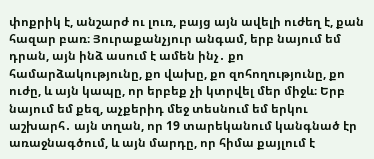փոքրիկ է, անշարժ ու լուռ, բայց այն ավելի ուժեղ է, քան հազար բառ։ Յուրաքանչյուր անգամ, երբ նայում եմ դրան, այն ինձ ասում է ամեն ինչ․ քո համարձակությունը, քո վախը, քո զոհողությունը, քո ուժը, և այն կապը, որ երբեք չի կտրվել մեր միջև։ Երբ նայում եմ քեզ, աչքերիդ մեջ տեսնում եմ երկու աշխարհ․ այն տղան, որ 19 տարեկանում կանգնած էր առաջնագծում, և այն մարդը, որ հիմա քայլում է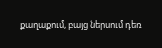քաղաքում, բայց ներսում դեռ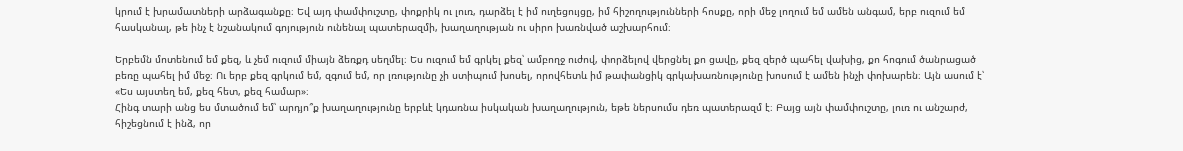կրում է խրամատների արձագանքը։ Եվ այդ փամփուշտը, փոքրիկ ու լուռ, դարձել է իմ ուղեցույցը, իմ հիշողությունների հոսքը, որի մեջ լողում եմ ամեն անգամ, երբ ուզում եմ հասկանալ, թե ինչ է նշանակում գոյություն ունենալ պատերազմի, խաղաղության ու սիրո խառնված աշխարհում։

Երբեմն մոտենում եմ քեզ, և չեմ ուզում միայն ձեռքդ սեղմել։ Ես ուզում եմ գրկել քեզ՝ ամբողջ ուժով, փորձելով վերցնել քո ցավը, քեզ զերծ պահել վախից, քո հոգում ծանրացած բեռը պահել իմ մեջ։ Ու երբ քեզ գրկում եմ, զգում եմ, որ լռությունը չի ստիպում խոսել, որովհետև իմ թափանցիկ գրկախառնությունը խոսում է ամեն ինչի փոխարեն։ Այն ասում է՝ «Ես այստեղ եմ, քեզ հետ, քեզ համար»։
Հինգ տարի անց ես մտածում եմ՝ արդյո՞ք խաղաղությունը երբևէ կդառնա իսկական խաղաղություն, եթե ներսումս դեռ պատերազմ է։ Բայց այն փամփուշտը, լուռ ու անշարժ, հիշեցնում է ինձ, որ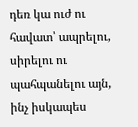դեռ կա ուժ ու հավատ՝ ապրելու, սիրելու ու պահպանելու այն, ինչ իսկապես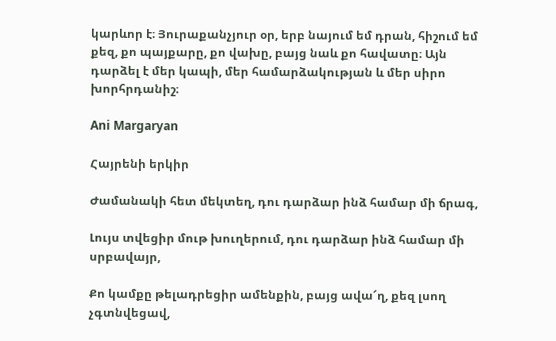կարևոր է։ Յուրաքանչյուր օր, երբ նայում եմ դրան, հիշում եմ քեզ, քո պայքարը, քո վախը, բայց նաև քո հավատը։ Այն դարձել է մեր կապի, մեր համարձակության և մեր սիրո խորհրդանիշ։

Ani Margaryan

Հայրենի երկիր

Ժամանակի հետ մեկտեղ, դու դարձար ինձ համար մի ճրագ,

Լույս տվեցիր մութ խուղերում, դու դարձար ինձ համար մի սրբավայր,

Քո կամքը թելադրեցիր ամենքին, բայց ավա՜ղ, քեզ լսող չգտնվեցավ,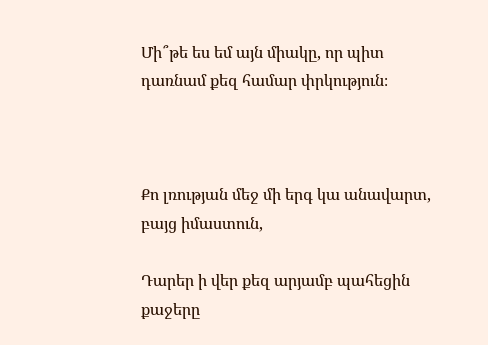Մի՞թե ես եմ այն միակը, որ պիտ դառնամ քեզ համար փրկություն։



Քո լռության մեջ մի երգ կա անավարտ, բայց իմաստուն,

Դարեր ի վեր քեզ արյամբ պահեցին քաջերը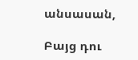անսասան,

Բայց դու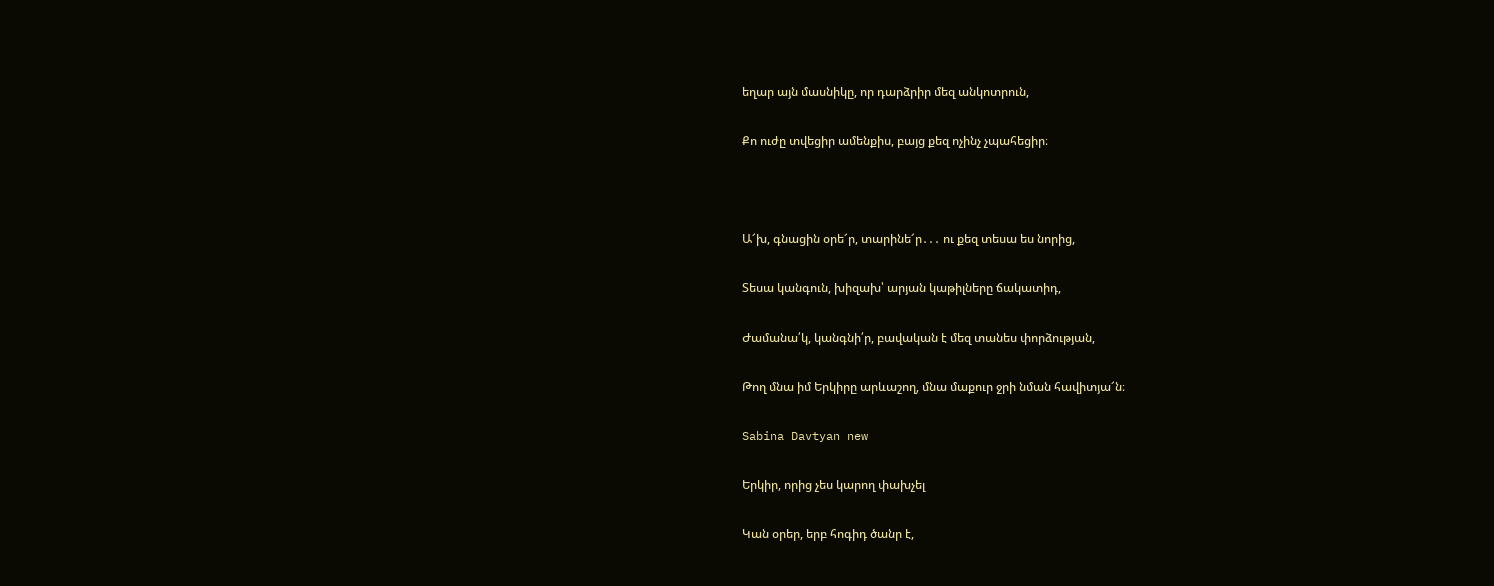եղար այն մասնիկը, որ դարձրիր մեզ անկոտրուն,

Քո ուժը տվեցիր ամենքիս, բայց քեզ ոչինչ չպահեցիր։



Ա՜խ, գնացին օրե՜ր, տարինե՜ր․․․ ու քեզ տեսա ես նորից,

Տեսա կանգուն, խիզախ՝ արյան կաթիլները ճակատիդ,

Ժամանա՛կ, կանգնի՛ր, բավական է մեզ տանես փորձության,

Թող մնա իմ Երկիրը արևաշող, մնա մաքուր ջրի նման հավիտյա՜ն։

Sabina Davtyan new

Երկիր, որից չես կարող փախչել

Կան օրեր, երբ հոգիդ ծանր է,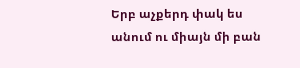Երբ աչքերդ փակ ես անում ու միայն մի բան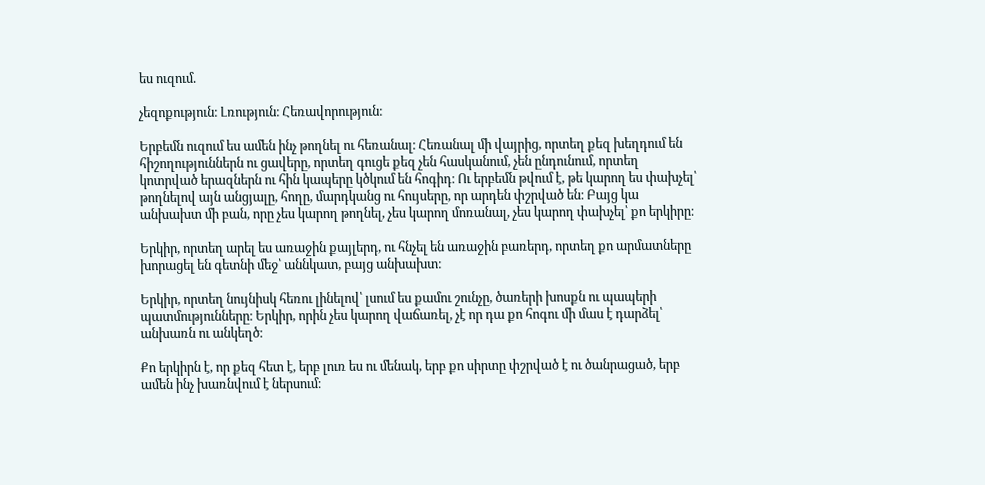ես ուզում.

չեզոքություն։ Լռություն։ Հեռավորություն։

Երբեմն ուզում ես ամեն ինչ թողնել ու հեռանալ։ Հեռանալ մի վայրից, որտեղ քեզ խեղդում են հիշողություններն ու ցավերը, որտեղ գուցե քեզ չեն հասկանում, չեն ընդունում, որտեղ կոտրված երազներն ու հին կապերը կծկում են հոգիդ։ Ու երբեմն թվում է, թե կարող ես փախչել՝ թողնելով այն անցյալը, հողը, մարդկանց ու հույսերը, որ արդեն փշրված են։ Բայց կա անխախտ մի բան, որը չես կարող թողնել, չես կարող մոռանալ, չես կարող փախչել՝ քո երկիրը։

Երկիր, որտեղ արել ես առաջին քայլերդ, ու հնչել են առաջին բառերդ, որտեղ քո արմատները խորացել են գետնի մեջ՝ աննկատ, բայց անխախտ։

Երկիր, որտեղ նույնիսկ հեռու լինելով՝ լսում ես քամու շունչը, ծառերի խոսքն ու պապերի պատմությունները։ Երկիր, որին չես կարող վաճառել, չէ որ դա քո հոգու մի մաս է դարձել՝ անխառն ու անկեղծ։

Քո երկիրն է, որ քեզ հետ է, երբ լուռ ես ու մենակ, երբ քո սիրտը փշրված է ու ծանրացած, երբ ամեն ինչ խառնվում է ներսում։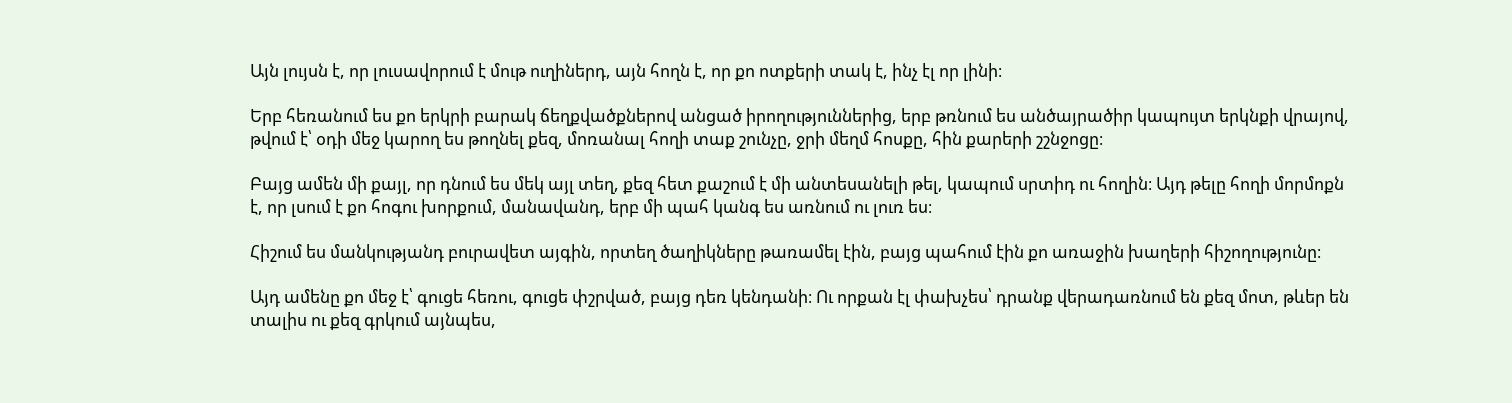Այն լույսն է, որ լուսավորում է մութ ուղիներդ, այն հողն է, որ քո ոտքերի տակ է, ինչ էլ որ լինի։

Երբ հեռանում ես քո երկրի բարակ ճեղքվածքներով անցած իրողություններից, երբ թռնում ես անծայրածիր կապույտ երկնքի վրայով, թվում է՝ օդի մեջ կարող ես թողնել քեզ, մոռանալ հողի տաք շունչը, ջրի մեղմ հոսքը, հին քարերի շշնջոցը։

Բայց ամեն մի քայլ, որ դնում ես մեկ այլ տեղ, քեզ հետ քաշում է մի անտեսանելի թել, կապում սրտիդ ու հողին։ Այդ թելը հողի մորմոքն է, որ լսում է քո հոգու խորքում, մանավանդ, երբ մի պահ կանգ ես առնում ու լուռ ես։

Հիշում ես մանկությանդ բուրավետ այգին, որտեղ ծաղիկները թառամել էին, բայց պահում էին քո առաջին խաղերի հիշողությունը։

Այդ ամենը քո մեջ է՝ գուցե հեռու, գուցե փշրված, բայց դեռ կենդանի։ Ու որքան էլ փախչես՝ դրանք վերադառնում են քեզ մոտ, թևեր են տալիս ու քեզ գրկում այնպես,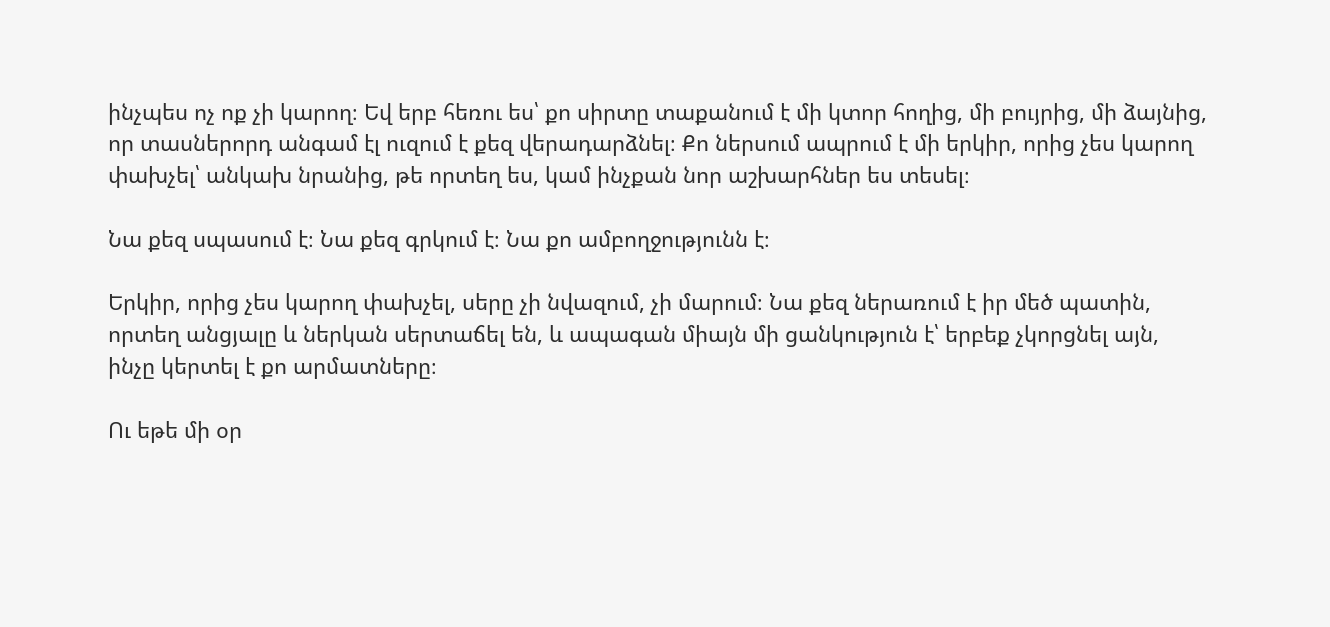ինչպես ոչ ոք չի կարող։ Եվ երբ հեռու ես՝ քո սիրտը տաքանում է մի կտոր հողից, մի բույրից, մի ձայնից, որ տասներորդ անգամ էլ ուզում է քեզ վերադարձնել։ Քո ներսում ապրում է մի երկիր, որից չես կարող փախչել՝ անկախ նրանից, թե որտեղ ես, կամ ինչքան նոր աշխարհներ ես տեսել։

Նա քեզ սպասում է։ Նա քեզ գրկում է։ Նա քո ամբողջությունն է։

Երկիր, որից չես կարող փախչել, սերը չի նվազում, չի մարում։ Նա քեզ ներառում է իր մեծ պատին, որտեղ անցյալը և ներկան սերտաճել են, և ապագան միայն մի ցանկություն է՝ երբեք չկորցնել այն, ինչը կերտել է քո արմատները։

Ու եթե մի օր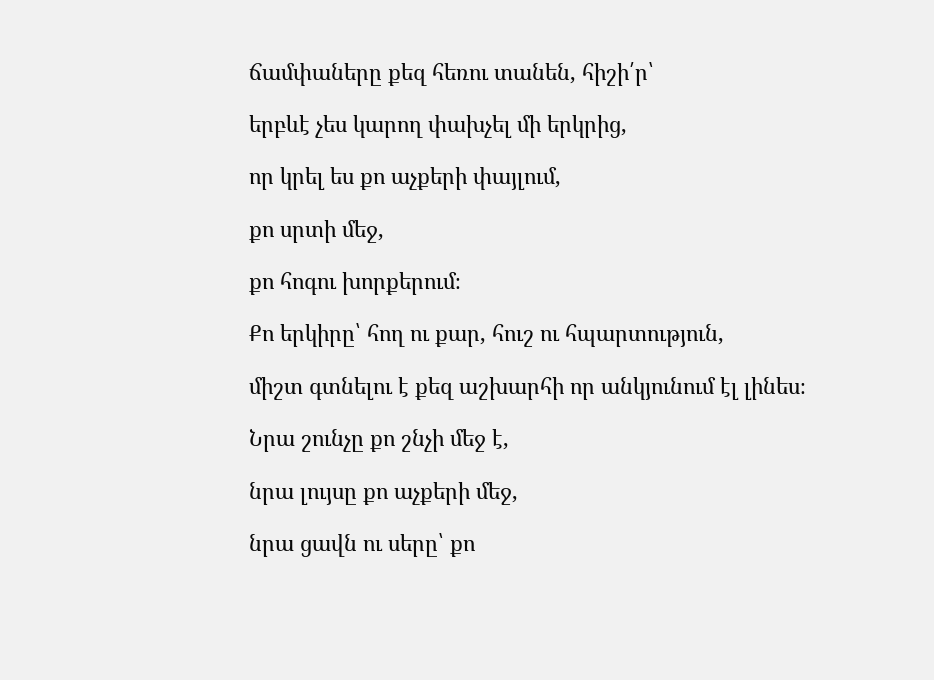ճամփաները քեզ հեռու տանեն, հիշի՛ր՝

երբևէ չես կարող փախչել մի երկրից,

որ կրել ես քո աչքերի փայլում,

քո սրտի մեջ,

քո հոգու խորքերում։

Քո երկիրը՝ հող ու քար, հուշ ու հպարտություն,

միշտ գտնելու է քեզ աշխարհի որ անկյունում էլ լինես։

Նրա շունչը քո շնչի մեջ է,

նրա լույսը քո աչքերի մեջ,

նրա ցավն ու սերը՝ քո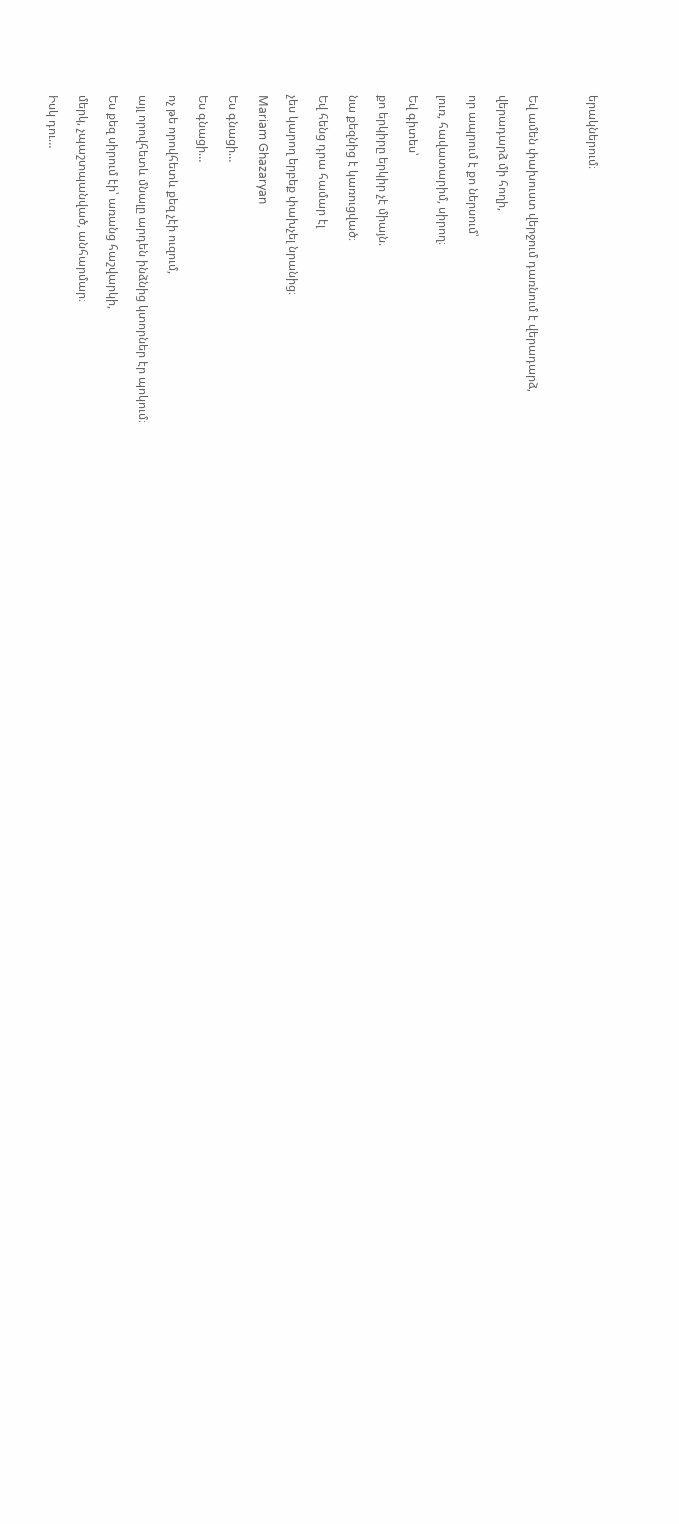երակներում։



Եվ ամեն փախուստ վերջում դառնում է վերադարձ,

վերադարձ մի հողի,

որ ապրում է քո ներսում՝

լուռ, հավատարիմ, սիրող։

Եվ գիտես՝

քո երկիրը երկիր չէ միայն.

նա քեզնից է կառուցված։

Եվ հենց դրա համար էլ

չես կարող երբեք փախչել նրանից։

Mariam Ghazaryan

Ես գնացի…

Ես գնացի…

ոչ թե որովհետև քեզ չէի ուզում,

այլ որովհետև մնալը արդեն ինձնից կտորներ էր պոկում։

Ես քեզ սիրում էի՝ առանց հաշվարկի,

մերկ, չպաշտպանված, անհարմար։

Իսկ դու…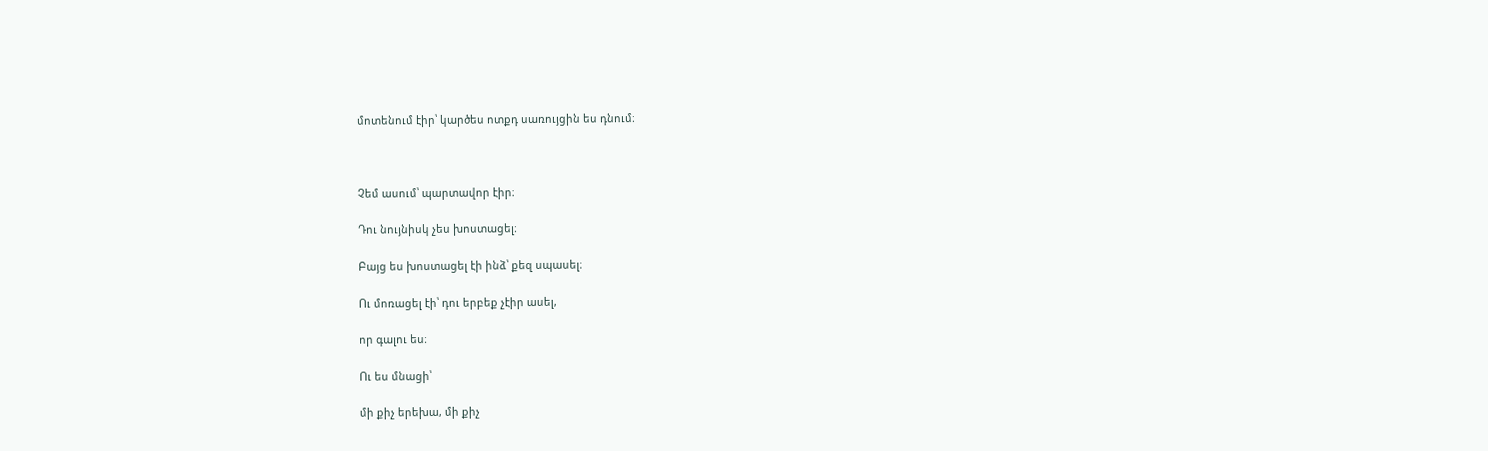մոտենում էիր՝ կարծես ոտքդ սառույցին ես դնում։



Չեմ ասում՝ պարտավոր էիր։

Դու նույնիսկ չես խոստացել։

Բայց ես խոստացել էի ինձ՝ քեզ սպասել։

Ու մոռացել էի՝ դու երբեք չէիր ասել,

որ գալու ես։

Ու ես մնացի՝

մի քիչ երեխա, մի քիչ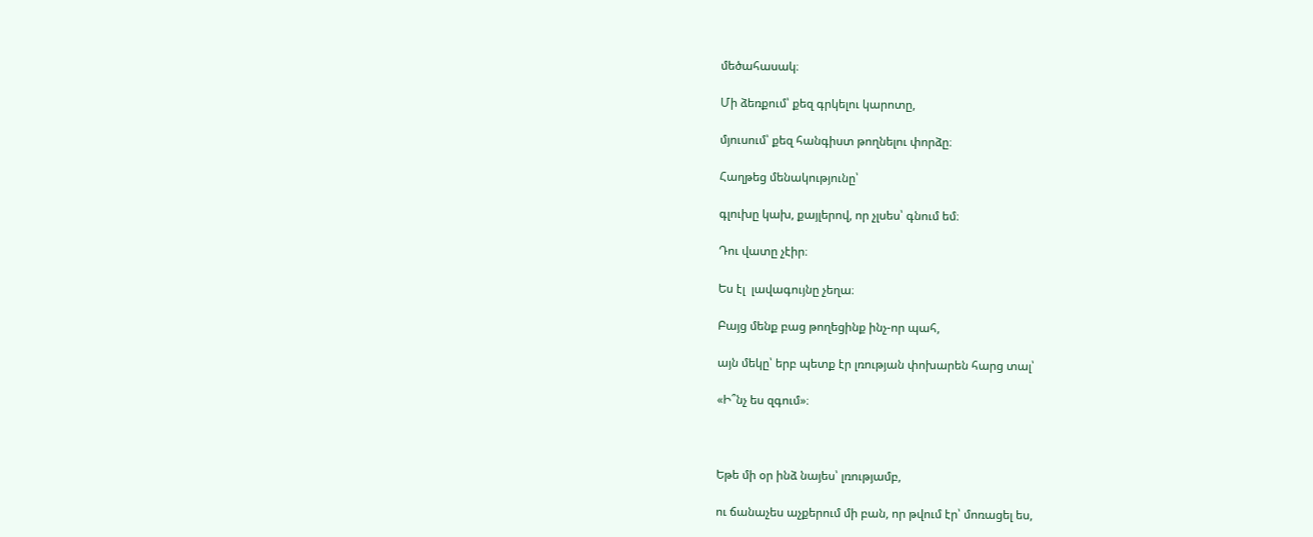մեծահասակ։

Մի ձեռքում՝ քեզ գրկելու կարոտը,

մյուսում՝ քեզ հանգիստ թողնելու փորձը։

Հաղթեց մենակությունը՝

գլուխը կախ, քայլերով, որ չլսես՝ գնում եմ։

Դու վատը չէիր։

Ես էլ  լավագույնը չեղա։

Բայց մենք բաց թողեցինք ինչ-որ պահ,

այն մեկը՝ երբ պետք էր լռության փոխարեն հարց տալ՝

«Ի՞նչ ես զգում»։



Եթե մի օր ինձ նայես՝ լռությամբ,

ու ճանաչես աչքերում մի բան, որ թվում էր՝ մոռացել ես,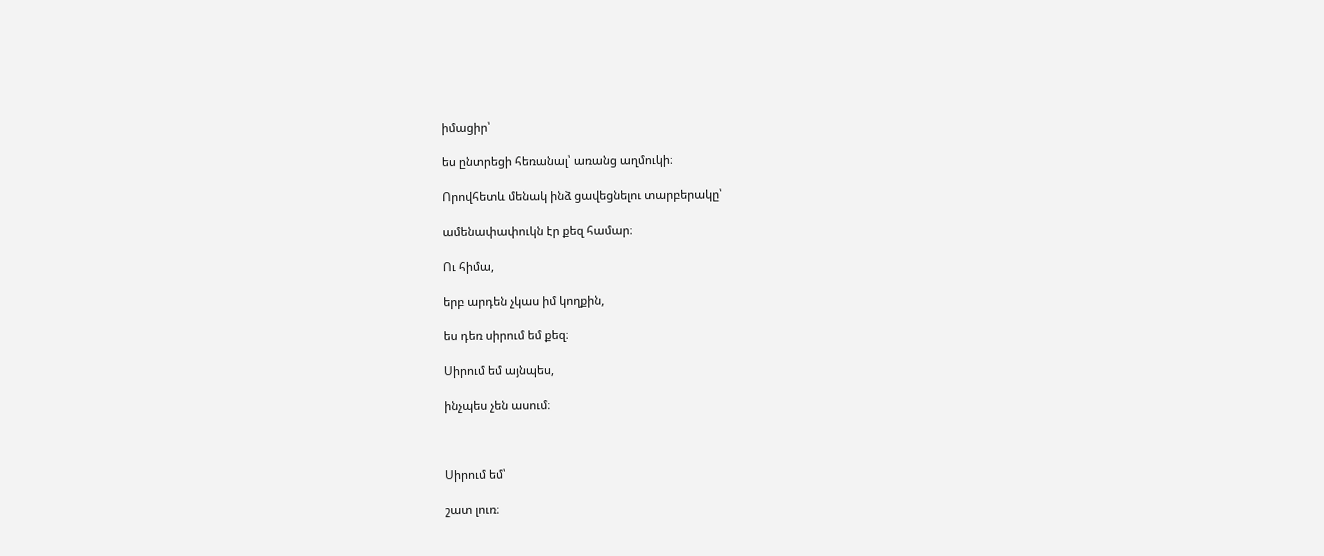իմացիր՝

ես ընտրեցի հեռանալ՝ առանց աղմուկի։

Որովհետև մենակ ինձ ցավեցնելու տարբերակը՝

ամենափափուկն էր քեզ համար։

Ու հիմա,

երբ արդեն չկաս իմ կողքին,

ես դեռ սիրում եմ քեզ։

Սիրում եմ այնպես,

ինչպես չեն ասում։



Սիրում եմ՝

շատ լուռ։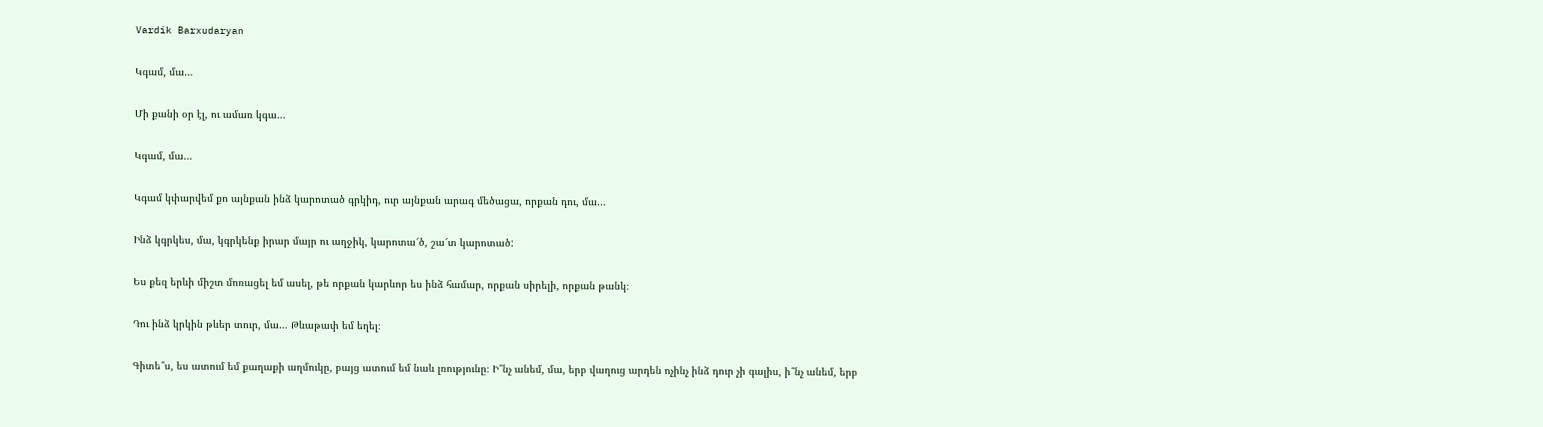Vardik Barxudaryan

Կգամ, մա…

Մի քանի օր էլ, ու ամառ կգա…

Կգամ, մա…

Կգամ կփարվեմ քո այնքան ինձ կարոտած գրկիդ, ուր այնքան արագ մեծացա, որքան դու, մա…

Ինձ կգրկես, մա, կգրկենք իրար մայր ու աղջիկ, կարոտա՜ծ, շա՜տ կարոտած:

Ես քեզ երևի միշտ մոռացել եմ ասել, թե որքան կարևոր ես ինձ համար, որքան սիրելի, որքան թանկ։

Դու ինձ կրկին թևեր տուր, մա… Թևաթափ եմ եղել։

Գիտե՞ս, ես ատում եմ քաղաքի աղմուկը, բայց ատում եմ նաև լռությունը։ Ի՞նչ անեմ, մա, երբ վաղուց արդեն ոչինչ ինձ դուր չի գալիս, ի՞նչ անեմ, երբ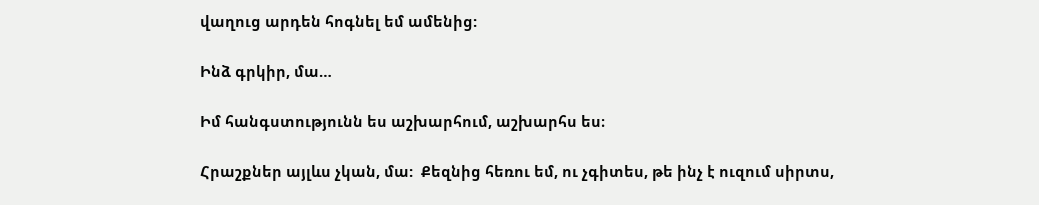վաղուց արդեն հոգնել եմ ամենից:

Ինձ գրկիր, մա…

Իմ հանգստությունն ես աշխարհում, աշխարհս ես։

Հրաշքներ այլևս չկան, մա:  Քեզնից հեռու եմ, ու չգիտես, թե ինչ է ուզում սիրտս,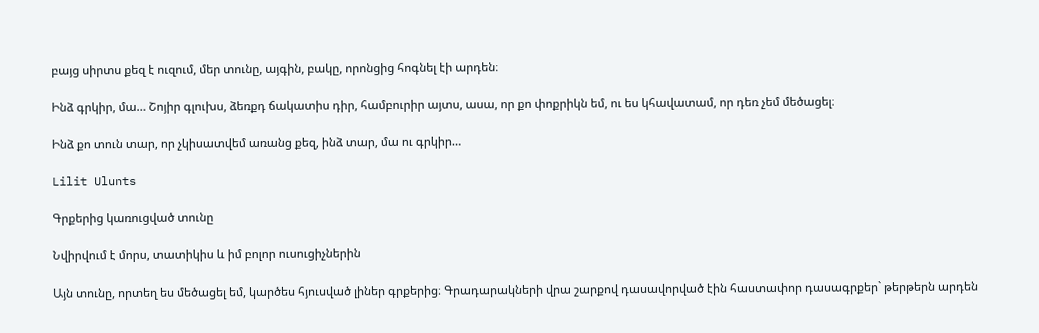բայց սիրտս քեզ է ուզում, մեր տունը, այգին, բակը, որոնցից հոգնել էի արդեն։

Ինձ գրկիր, մա… Շոյիր գլուխս, ձեռքդ ճակատիս դիր, համբուրիր այտս, ասա, որ քո փոքրիկն եմ, ու ես կհավատամ, որ դեռ չեմ մեծացել։

Ինձ քո տուն տար, որ չկիսատվեմ առանց քեզ, ինձ տար, մա ու գրկիր…

Lilit Ulunts

Գրքերից կառուցված տունը

Նվիրվում է մորս, տատիկիս և իմ բոլոր ուսուցիչներին

Այն տունը, որտեղ ես մեծացել եմ, կարծես հյուսված լիներ գրքերից։ Գրադարակների վրա շարքով դասավորված էին հաստափոր դասագրքեր` թերթերն արդեն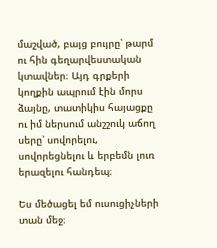մաշված, բայց բույրը՝ թարմ ու հին գեղարվեստական կտավներ։ Այդ գրքերի կողքին ապրում էին մորս ձայնը, տատիկիս հայացքը ու իմ ներսում անշշուկ աճող սերը՝ սովորելու, սովորեցնելու և երբեմն լուռ երազելու հանդեպ։

Ես մեծացել եմ ուսուցիչների տան մեջ։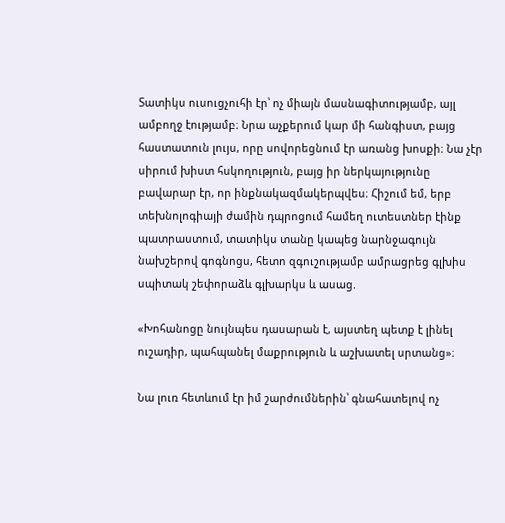Տատիկս ուսուցչուհի էր՝ ոչ միայն մասնագիտությամբ, այլ ամբողջ էությամբ։ Նրա աչքերում կար մի հանգիստ, բայց հաստատուն լույս, որը սովորեցնում էր առանց խոսքի։ Նա չէր սիրում խիստ հսկողություն, բայց իր ներկայությունը բավարար էր, որ ինքնակազմակերպվես։ Հիշում եմ, երբ տեխնոլոգիայի ժամին դպրոցում համեղ ուտեստներ էինք պատրաստում, տատիկս տանը կապեց նարնջագույն նախշերով գոգնոցս, հետո զգուշությամբ ամրացրեց գլխիս սպիտակ շեփորաձև գլխարկս և ասաց.

«Խոհանոցը նույնպես դասարան է, այստեղ պետք է լինել ուշադիր, պահպանել մաքրություն և աշխատել սրտանց»։

Նա լուռ հետևում էր իմ շարժումներին՝ գնահատելով ոչ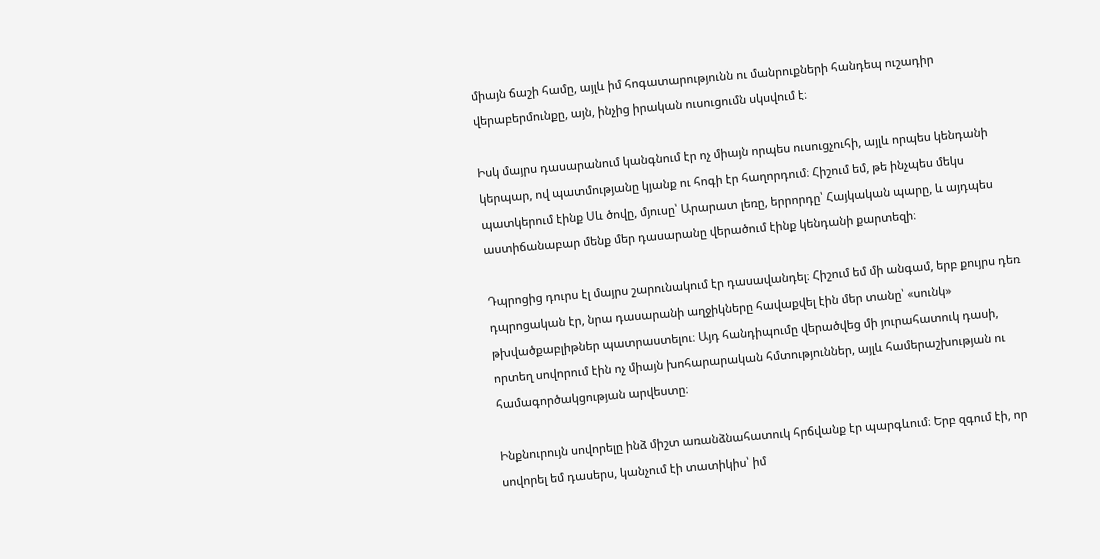միայն ճաշի համը, այլև իմ հոգատարությունն ու մանրուքների հանդեպ ուշադիր վերաբերմունքը, այն, ինչից իրական ուսուցումն սկսվում է։

Իսկ մայրս դասարանում կանգնում էր ոչ միայն որպես ուսուցչուհի, այլև որպես կենդանի կերպար, ով պատմությանը կյանք ու հոգի էր հաղորդում։ Հիշում եմ, թե ինչպես մեկս պատկերում էինք Սև ծովը, մյուսը՝ Արարատ լեռը, երրորդը՝ Հայկական պարը, և այդպես աստիճանաբար մենք մեր դասարանը վերածում էինք կենդանի քարտեզի։

Դպրոցից դուրս էլ մայրս շարունակում էր դասավանդել։ Հիշում եմ մի անգամ, երբ քույրս դեռ դպրոցական էր, նրա դասարանի աղջիկները հավաքվել էին մեր տանը՝ «սունկ» թխվածքաբլիթներ պատրաստելու։ Այդ հանդիպումը վերածվեց մի յուրահատուկ դասի, որտեղ սովորում էին ոչ միայն խոհարարական հմտություններ, այլև համերաշխության ու համագործակցության արվեստը։

Ինքնուրույն սովորելը ինձ միշտ առանձնահատուկ հրճվանք էր պարգևում։ Երբ զգում էի, որ սովորել եմ դասերս, կանչում էի տատիկիս՝ իմ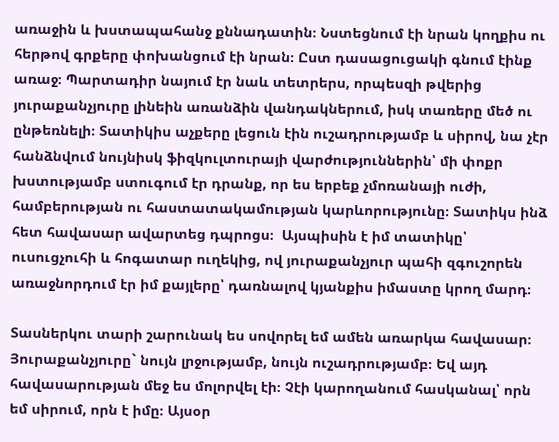առաջին և խստապահանջ քննադատին։ Նստեցնում էի նրան կողքիս ու հերթով գրքերը փոխանցում էի նրան։ Ըստ դասացուցակի գնում էինք առաջ։ Պարտադիր նայում էր նաև տետրերս, որպեսզի թվերից յուրաքանչյուրը լինեին առանձին վանդակներում, իսկ տառերը մեծ ու ընթեռնելի։ Տատիկիս աչքերը լեցուն էին ուշադրությամբ և սիրով, նա չէր հանձնվում նույնիսկ ֆիզկուլտուրայի վարժություններին՝ մի փոքր խստությամբ ստուգում էր դրանք, որ ես երբեք չմոռանայի ուժի, համբերության ու հաստատակամության կարևորությունը։ Տատիկս ինձ հետ հավասար ավարտեց դպրոցս։  Այսպիսին է իմ տատիկը՝ ուսուցչուհի և հոգատար ուղեկից, ով յուրաքանչյուր պահի զգուշորեն առաջնորդում էր իմ քայլերը՝ դառնալով կյանքիս իմաստը կրող մարդ։

Տասներկու տարի շարունակ ես սովորել եմ ամեն առարկա հավասար։ Յուրաքանչյուրը` նույն լրջությամբ, նույն ուշադրությամբ։ Եվ այդ հավասարության մեջ ես մոլորվել էի։ Չէի կարողանում հասկանալ՝ որն եմ սիրում, որն է իմը։ Այսօր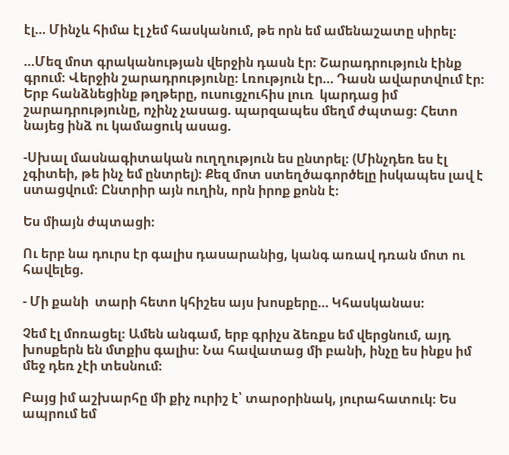էլ… Մինչև հիմա էլ չեմ հասկանում, թե որն եմ ամենաշատը սիրել։

…Մեզ մոտ գրականության վերջին դասն էր։ Շարադրություն էինք գրում։ Վերջին շարադրությունը։ Լռություն էր… Դասն ավարտվում էր։ Երբ հանձնեցինք թղթերը, ուսուցչուհիս լուռ  կարդաց իմ շարադրությունը, ոչինչ չասաց. պարզապես մեղմ ժպտաց։ Հետո նայեց ինձ ու կամացուկ ասաց.

-Սխալ մասնագիտական ուղղություն ես ընտրել։ (Մինչդեռ ես էլ չգիտեի, թե ինչ եմ ընտրել)։ Քեզ մոտ ստեղծագործելը իսկապես լավ է ստացվում։ Ընտրիր այն ուղին, որն իրոք քոնն է։

Ես միայն ժպտացի։

Ու երբ նա դուրս էր գալիս դասարանից, կանգ առավ դռան մոտ ու հավելեց.

- Մի քանի  տարի հետո կհիշես այս խոսքերը… Կհասկանաս։

Չեմ էլ մոռացել։ Ամեն անգամ, երբ գրիչս ձեռքս եմ վերցնում, այդ խոսքերն են մտքիս գալիս։ Նա հավատաց մի բանի, ինչը ես ինքս իմ մեջ դեռ չէի տեսնում։

Բայց իմ աշխարհը մի քիչ ուրիշ է՝ տարօրինակ, յուրահատուկ։ Ես ապրում եմ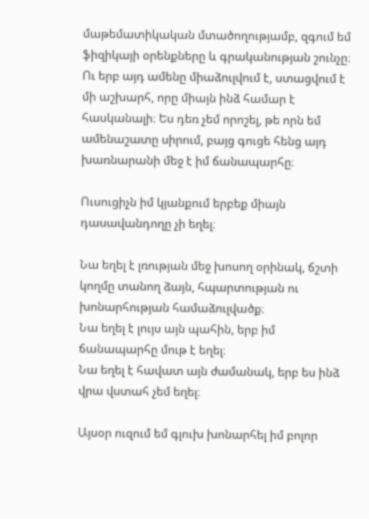մաթեմատիկական մտածողությամբ, զգում եմ ֆիզիկայի օրենքները և գրականության շունչը։ Ու երբ այդ ամենը միաձուլվում է, ստացվում է մի աշխարհ, որը միայն ինձ համար է հասկանալի։ Ես դեռ չեմ որոշել, թե որն եմ ամենաշատը սիրում, բայց գուցե հենց այդ խառնարանի մեջ է իմ ճանապարհը։

Ուսուցիչն իմ կյանքում երբեք միայն դասավանդողը չի եղել։

Նա եղել է լռության մեջ խոսող օրինակ, ճշտի կողմը տանող ձայն, հպարտության ու խոնարհության համաձուլվածք։
Նա եղել է լույս այն պահին, երբ իմ ճանապարհը մութ է եղել։
Նա եղել է հավատ այն ժամանակ, երբ ես ինձ վրա վստահ չեմ եղել։

Այսօր ուզում եմ գլուխ խոնարհել իմ բոլոր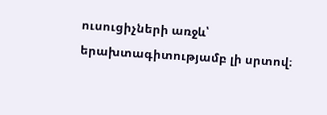ուսուցիչների առջև՝ երախտագիտությամբ լի սրտով։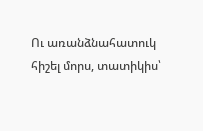Ու առանձնահատուկ հիշել մորս, տատիկիս՝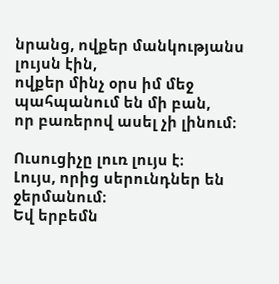նրանց, ովքեր մանկությանս լույսն էին,
ովքեր մինչ օրս իմ մեջ պահպանում են մի բան,
որ բառերով ասել չի լինում։

Ուսուցիչը լուռ լույս է։
Լույս, որից սերունդներ են ջերմանում։
Եվ երբեմն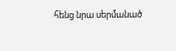հենց նրա սերմանած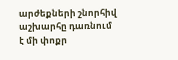արժեքների շնորհիվ աշխարհը դառնում է մի փոքր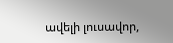ավելի լուսավոր,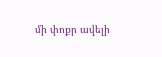մի փոքր ավելի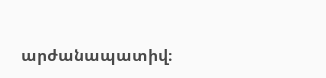արժանապատիվ։